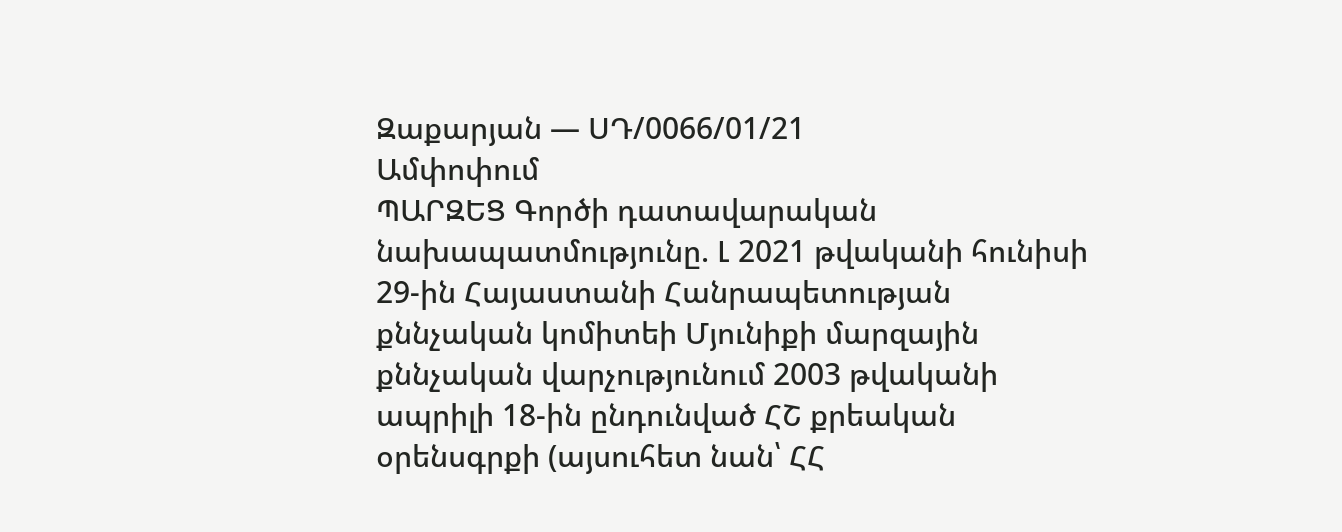Զաքարյան — ՍԴ/0066/01/21
Ամփոփում
ՊԱՐԶԵՑ Գործի դատավարական նախապատմությունը. Լ 2021 թվականի հունիսի 29-ին Հայաստանի Հանրապետության քննչական կոմիտեի Մյունիքի մարզային քննչական վարչությունում 2003 թվականի ապրիլի 18-ին ընդունված ՀՇ քրեական օրենսգրքի (այսուհետ նան՝ ՀՀ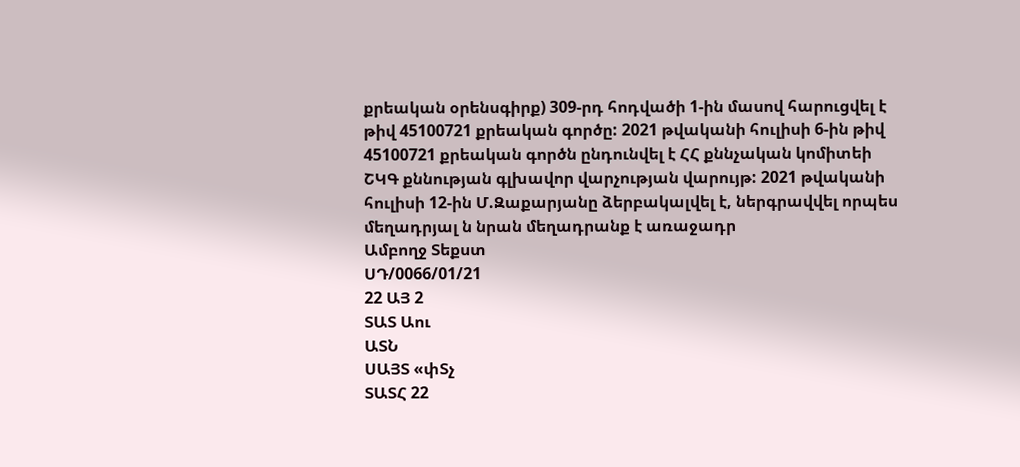քրեական օրենսգիրք) 309-րդ հոդվածի 1-ին մասով հարուցվել է թիվ 45100721 քրեական գործը: 2021 թվականի հուլիսի 6-ին թիվ 45100721 քրեական գործն ընդունվել է ՀՀ քննչական կոմիտեի ՇԿԳ քննության գլխավոր վարչության վարույթ: 2021 թվականի հուլիսի 12-ին Մ.Զաքարյանը ձերբակալվել է, ներգրավվել որպես մեղադրյալ ն նրան մեղադրանք է առաջադր
Ամբողջ Տեքստ
ՍԴ/0066/01/21
22 ԱՅ 2
ՏԱՏ Աու
ԱՏՆ
ՍԱՅՏ «փՏչ
ՏԱՏՀ 22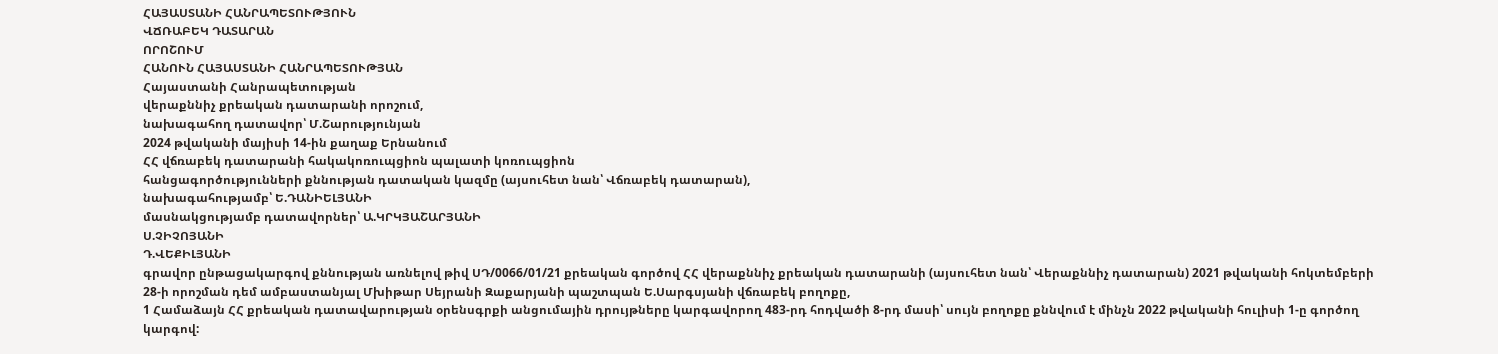ՀԱՅԱՍՏԱՆԻ ՀԱՆՐԱՊԵՏՈՒԹՅՈՒՆ
ՎՃՌԱԲԵԿ ԴԱՏԱՐԱՆ
ՈՐՈՇՈՒՄ
ՀԱՆՈՒՆ ՀԱՅԱՍՏԱՆԻ ՀԱՆՐԱՊԵՏՈՒԹՅԱՆ
Հայաստանի Հանրապետության
վերաքննիչ քրեական դատարանի որոշում,
նախագահող դատավոր՝ Մ.Շարությունյան
2024 թվականի մայիսի 14-ին քաղաք Երնանում
ՀՀ վճռաբեկ դատարանի հակակոռուպցիոն պալատի կոռուպցիոն
հանցագործությունների քննության դատական կազմը (այսուհետ նան՝ Վճռաբեկ դատարան),
նախագահությամբ՝ Ե.ԴԱՆԻԵԼՅԱՆԻ
մասնակցությամբ դատավորներ՝ Ա.ԿՐԿՅԱՇԱՐՅԱՆԻ
Ս.ՉԻՉՈՅԱՆԻ
Դ.ՎԵՔԻԼՅԱՆԻ
գրավոր ընթացակարգով քննության առնելով թիվ ՍԴ/0066/01/21 քրեական գործով ՀՀ վերաքննիչ քրեական դատարանի (այսուհետ նան՝ Վերաքննիչ դատարան) 2021 թվականի հոկտեմբերի 28-ի որոշման դեմ ամբաստանյալ Մխիթար Սեյրանի Զաքարյանի պաշտպան Ե.Սարգսյանի վճռաբեկ բողոքը,
1 Համաձայն ՀՀ քրեական դատավարության օրենսգրքի անցումային դրույթները կարգավորող 483-րդ հոդվածի 8-րդ մասի՝ սույն բողոքը քննվում է մինչն 2022 թվականի հուլիսի 1-ը գործող կարգով: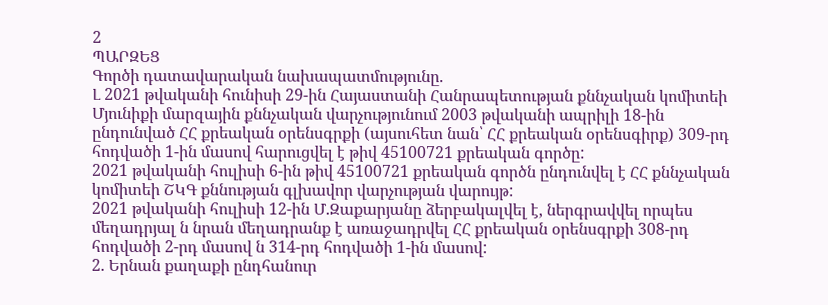2
ՊԱՐԶԵՑ
Գործի դատավարական նախապատմությունը.
Լ 2021 թվականի հունիսի 29-ին Հայաստանի Հանրապետության քննչական կոմիտեի Մյունիքի մարզային քննչական վարչությունում 2003 թվականի ապրիլի 18-ին ընդունված ՀՀ քրեական օրենսգրքի (այսուհետ նան՝ ՀՀ քրեական օրենսգիրք) 309-րդ հոդվածի 1-ին մասով հարուցվել է թիվ 45100721 քրեական գործը:
2021 թվականի հուլիսի 6-ին թիվ 45100721 քրեական գործն ընդունվել է ՀՀ քննչական կոմիտեի ՇԿԳ քննության գլխավոր վարչության վարույթ:
2021 թվականի հուլիսի 12-ին Մ.Զաքարյանը ձերբակալվել է, ներգրավվել որպես մեղադրյալ ն նրան մեղադրանք է առաջադրվել ՀՀ քրեական օրենսգրքի 308-րդ հոդվածի 2-րդ մասով ն 314-րդ հոդվածի 1-ին մասով:
2. Երնան քաղաքի ընդհանուր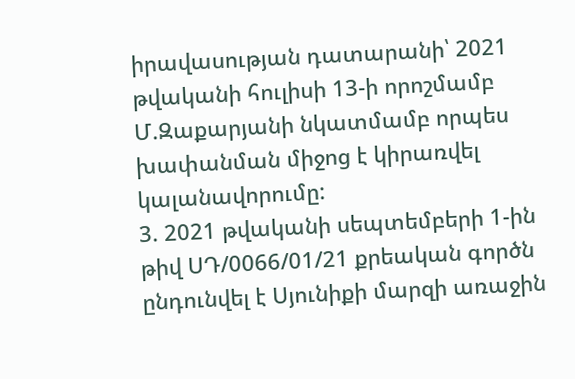իրավասության դատարանի՝ 2021 թվականի հուլիսի 13-ի որոշմամբ Մ.Զաքարյանի նկատմամբ որպես խափանման միջոց է կիրառվել կալանավորումը:
3. 2021 թվականի սեպտեմբերի 1-ին թիվ ՍԴ/0066/01/21 քրեական գործն ընդունվել է Սյունիքի մարզի առաջին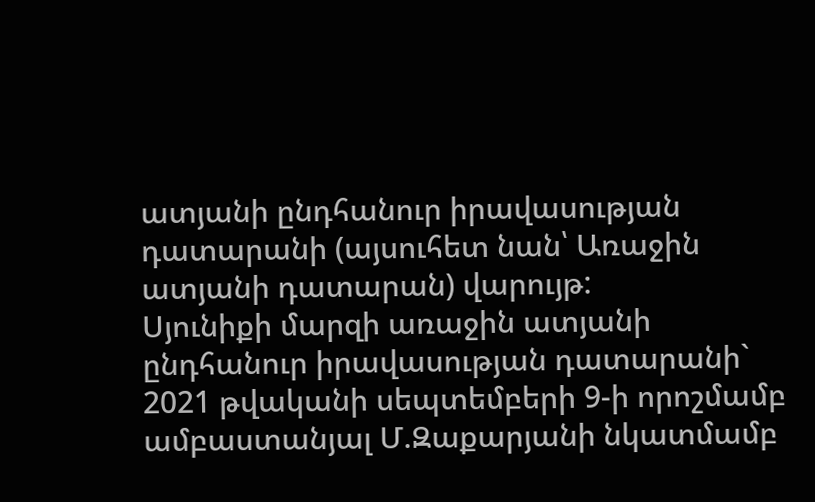ատյանի ընդհանուր իրավասության դատարանի (այսուհետ նան՝ Առաջին ատյանի դատարան) վարույթ:
Սյունիքի մարզի առաջին ատյանի ընդհանուր իրավասության դատարանի` 2021 թվականի սեպտեմբերի 9-ի որոշմամբ ամբաստանյալ Մ.Զաքարյանի նկատմամբ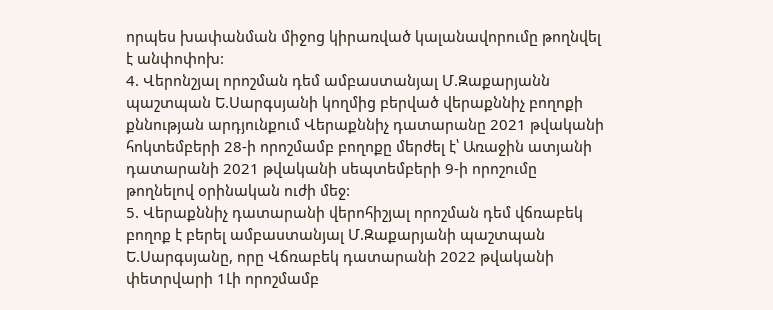որպես խափանման միջոց կիրառված կալանավորումը թողնվել է անփոփոխ:
4. Վերոնշյալ որոշման դեմ ամբաստանյալ Մ.Զաքարյանն պաշտպան Ե.Սարգսյանի կողմից բերված վերաքննիչ բողոքի քննության արդյունքում Վերաքննիչ դատարանը 2021 թվականի հոկտեմբերի 28-ի որոշմամբ բողոքը մերժել է՝ Առաջին ատյանի դատարանի 2021 թվականի սեպտեմբերի 9-ի որոշումը թողնելով օրինական ուժի մեջ:
5. Վերաքննիչ դատարանի վերոհիշյալ որոշման դեմ վճռաբեկ բողոք է բերել ամբաստանյալ Մ.Զաքարյանի պաշտպան Ե.Սարգսյանը, որը Վճռաբեկ դատարանի 2022 թվականի փետրվարի 1Լի որոշմամբ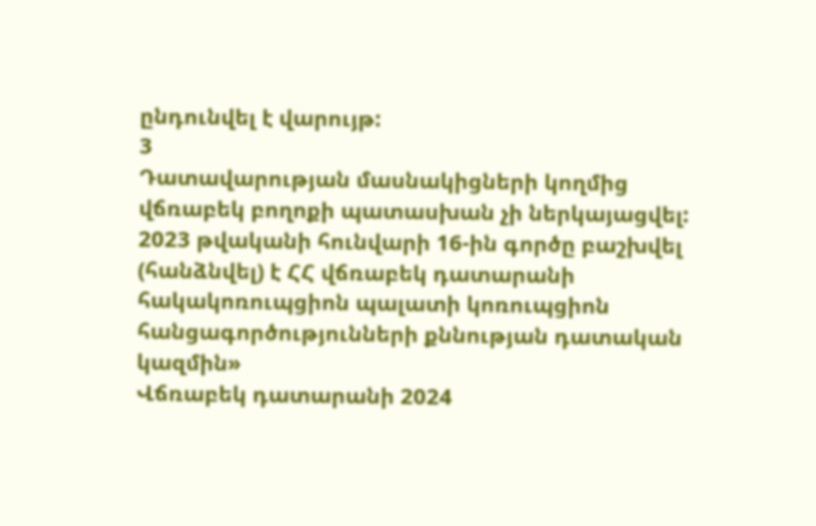ընդունվել է վարույթ:
3
Դատավարության մասնակիցների կողմից վճռաբեկ բողոքի պատասխան չի ներկայացվել:
2023 թվականի հունվարի 16-ին գործը բաշխվել (հանձնվել) է ՀՀ վճռաբեկ դատարանի հակակոռուպցիոն պալատի կոռուպցիոն հանցագործությունների քննության դատական կազմին»
Վճռաբեկ դատարանի 2024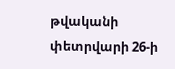թվականի փետրվարի 26-ի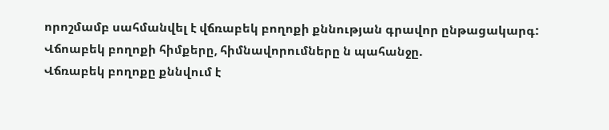որոշմամբ սահմանվել է վճռաբեկ բողոքի քննության գրավոր ընթացակարգ:
Վճոաբեկ բողոքի հիմքերը, հիմնավորումները ն պահանջը.
Վճռաբեկ բողոքը քննվում է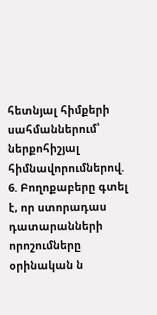հետնյալ հիմքերի սահմաններում՝ ներքոհիշյալ հիմնավորումներով.
6. Բողոքաբերը գտել է, որ ստորադաս դատարանների որոշումները օրինական ն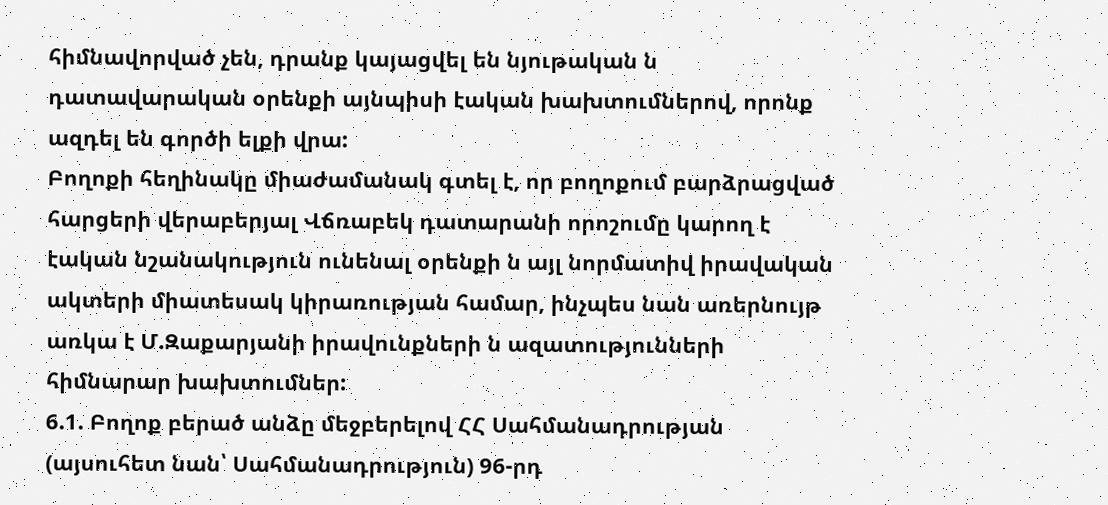հիմնավորված չեն, դրանք կայացվել են նյութական ն դատավարական օրենքի այնպիսի էական խախտումներով, որոնք ազդել են գործի ելքի վրա:
Բողոքի հեղինակը միաժամանակ գտել է, որ բողոքում բարձրացված հարցերի վերաբերյալ Վճռաբեկ դատարանի որոշումը կարող է էական նշանակություն ունենալ օրենքի ն այլ նորմատիվ իրավական ակտերի միատեսակ կիրառության համար, ինչպես նան առերնույթ առկա է Մ.Զաքարյանի իրավունքների ն ազատությունների հիմնարար խախտումներ:
6.1. Բողոք բերած անձը մեջբերելով ՀՀ Սահմանադրության (այսուհետ նան՝ Սահմանադրություն) 96-րդ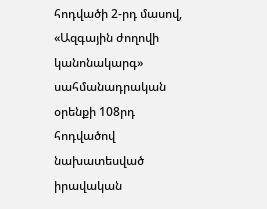հոդվածի 2-րդ մասով, «Ազգային ժողովի կանոնակարգ» սահմանադրական օրենքի 108րդ հոդվածով նախատեսված իրավական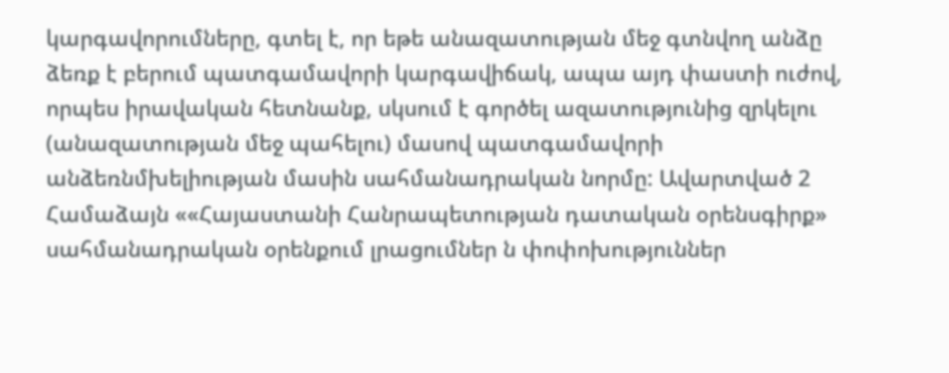կարգավորումները, գտել է, որ եթե անազատության մեջ գտնվող անձը ձեռք է բերում պատգամավորի կարգավիճակ, ապա այդ փաստի ուժով, որպես իրավական հետնանք, սկսում է գործել ազատությունից զրկելու (անազատության մեջ պահելու) մասով պատգամավորի անձեռնմխելիության մասին սահմանադրական նորմը: Ավարտված 2 Համաձայն ««Հայաստանի Հանրապետության դատական օրենսգիրք» սահմանադրական օրենքում լրացումներ ն փոփոխություններ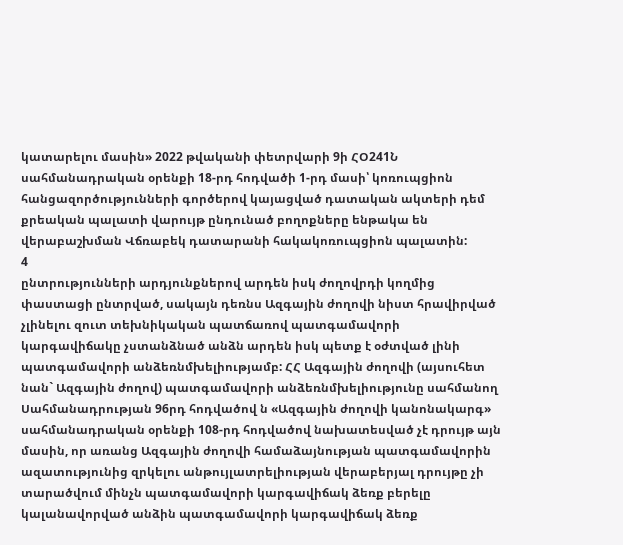կատարելու մասին» 2022 թվականի փետրվարի 9ի ՀՕ241Ն սահմանադրական օրենքի 18-րդ հոդվածի 1-րդ մասի՝ կոռուպցիոն հանցազործությունների գործերով կայացված դատական ակտերի դեմ քրեական պալատի վարույթ ընդունած բողոքները ենթակա են վերաբաշխման Վճռաբեկ դատարանի հակակոռուպցիոն պալատին:
4
ընտրությունների արդյունքներով արդեն իսկ ժողովրդի կողմից փաստացի ընտրված, սակայն դեռնս Ազգային ժողովի նիստ հրավիրված չլինելու զուտ տեխնիկական պատճառով պատգամավորի կարգավիճակը չստանձնած անձն արդեն իսկ պետք է օժտված լինի պատգամավորի անձեռնմխելիությամբ: ՀՀ Ազգային ժողովի (այսուհետ նան` Ազգային ժողով) պատգամավորի անձեռնմխելիությունը սահմանող Սահմանադրության 96րդ հոդվածով ն «Ազգային ժողովի կանոնակարգ» սահմանադրական օրենքի 108-րդ հոդվածով նախատեսված չէ դրույթ այն մասին, որ առանց Ազգային ժողովի համաձայնության պատգամավորին ազատությունից զրկելու անթույլատրելիության վերաբերյալ դրույթը չի տարածվում մինչն պատգամավորի կարգավիճակ ձեռք բերելը կալանավորված անձին պատգամավորի կարգավիճակ ձեռք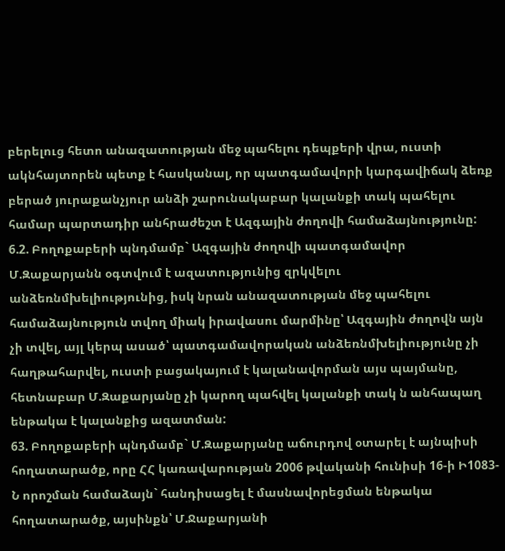բերելուց հետո անազատության մեջ պահելու դեպքերի վրա, ուստի ակնհայտորեն պետք է հասկանալ, որ պատգամավորի կարգավիճակ ձեռք բերած յուրաքանչյուր անձի շարունակաբար կալանքի տակ պահելու համար պարտադիր անհրաժեշտ է Ազգային ժողովի համաձայնությունը:
6.2. Բողոքաբերի պնդմամբ` Ազգային ժողովի պատգամավոր Մ.Զաքարյանն օգտվում է ազատությունից զրկվելու անձեռնմխելիությունից, իսկ նրան անազատության մեջ պահելու համաձայնություն տվող միակ իրավասու մարմինը՝ Ազգային ժողովն այն չի տվել, այլ կերպ ասած՝ պատգամավորական անձեռնմխելիությունը չի հաղթահարվել, ուստի բացակայում է կալանավորման այս պայմանը, հետնաբար Մ.Զաքարյանը չի կարող պահվել կալանքի տակ ն անհապաղ ենթակա է կալանքից ազատման:
63. Բողոքաբերի պնդմամբ` Մ.Զաքարյանը աճուրդով օտարել է այնպիսի հողատարածք, որը ՀՀ կառավարության 2006 թվականի հունիսի 16-ի Ի1083-Ն որոշման համաձայն` հանդիսացել է մասնավորեցման ենթակա հողատարածք, այսինքն՝ Մ.Ջաքարյանի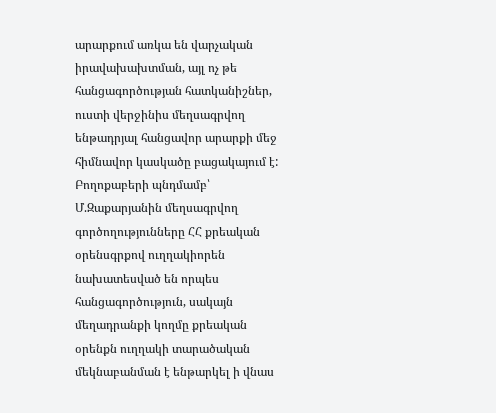արարքում առկա են վարչական իրավախախտման, այլ ոչ թե հանցագործության հատկանիշներ, ուստի վերջինիս մեղսագրվող ենթադրյալ հանցավոր արարքի մեջ հիմնավոր կասկածը բացակայում է: Բողոքաբերի պնդմամբ՝ Մ.Զաքարյանին մեղսագրվող գործողությունները ՀՀ քրեական օրենսգրքով ուղղակիորեն նախատեսված են որպես հանցագործություն, սակայն մեղադրանքի կողմը քրեական օրենքն ուղղակի տարածական մեկնաբանման է ենթարկել ի վնաս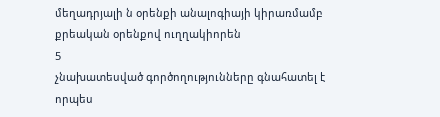մեղադրյալի ն օրենքի անալոգիայի կիրառմամբ քրեական օրենքով ուղղակիորեն
5
չնախատեսված գործողությունները գնահատել է որպես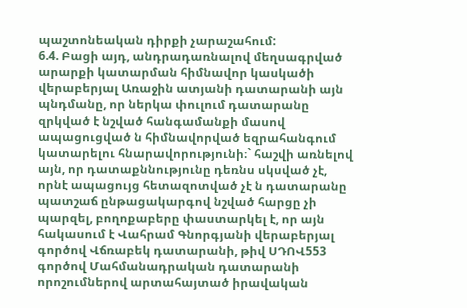պաշտոնեական դիրքի չարաշահում:
6.4. Բացի այդ, անդրադառնալով մեղսագրված արարքի կատարման հիմնավոր կասկածի վերաբերյալ Առաջին ատյանի դատարանի այն պնդմանը, որ ներկա փուլում դատարանը զրկված է նշված հանգամանքի մասով ապացուցված ն հիմնավորված եզրահանգում կատարելու հնարավորությունի։` հաշվի առնելով այն, որ դատաքննությունը դեռնս սկսված չէ, որնէ ապացույց հետազոտված չէ ն դատարանը պատշաճ ընթացակարգով նշված հարցը չի պարզել, բողոքաբերը փաստարկել է, որ այն հակասում է Վահրամ Գնորգյանի վերաբերյալ գործով Վճռաբեկ դատարանի, թիվ ՍԴՈՎ553 գործով Մահմանադրական դատարանի որոշումներով արտահայտած իրավական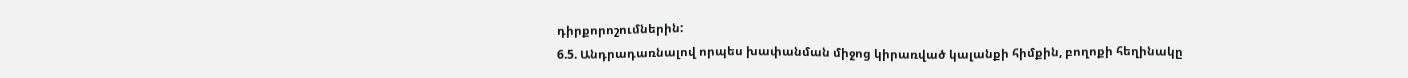դիրքորոշումներին:
6.5. Անդրադառնալով որպես խափանման միջոց կիրառված կալանքի հիմքին, բողոքի հեղինակը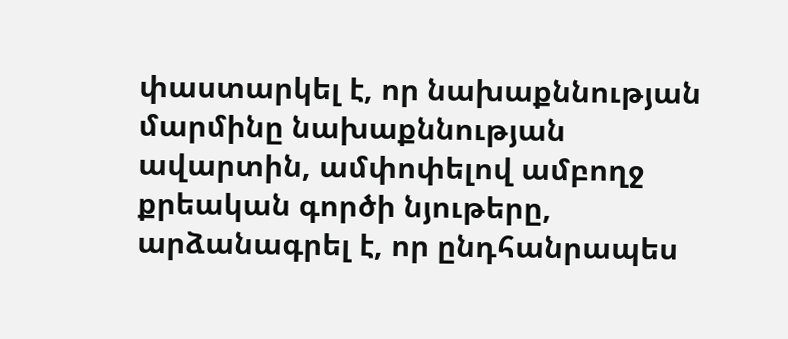փաստարկել է, որ նախաքննության մարմինը նախաքննության ավարտին, ամփոփելով ամբողջ քրեական գործի նյութերը, արձանագրել է, որ ընդհանրապես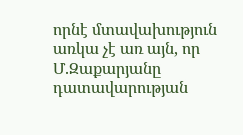որնէ մտավախություն առկա չէ առ այն, որ Մ.Զաքարյանը դատավարության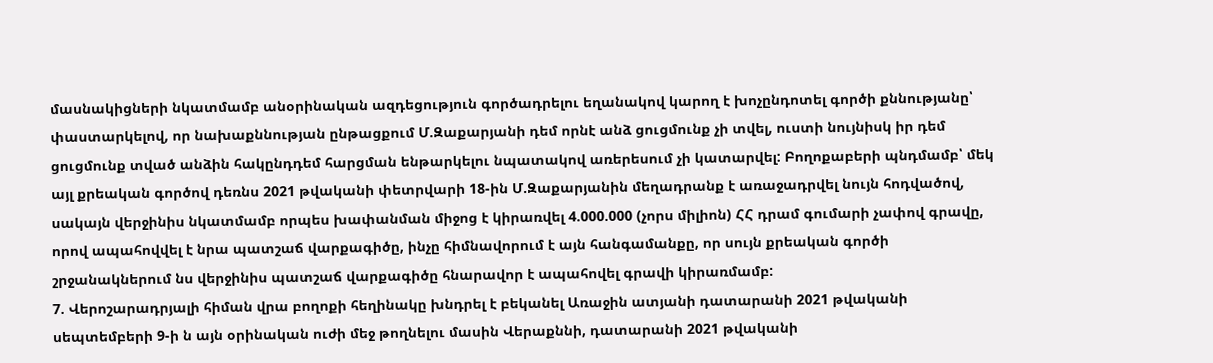մասնակիցների նկատմամբ անօրինական ազդեցություն գործադրելու եղանակով կարող է խոչընդոտել գործի քննությանը՝ փաստարկելով, որ նախաքննության ընթացքում Մ.Զաքարյանի դեմ որնէ անձ ցուցմունք չի տվել, ուստի նույնիսկ իր դեմ ցուցմունք տված անձին հակընդդեմ հարցման ենթարկելու նպատակով առերեսում չի կատարվել: Բողոքաբերի պնդմամբ՝ մեկ այլ քրեական գործով դեռնս 2021 թվականի փետրվարի 18-ին Մ.Զաքարյանին մեղադրանք է առաջադրվել նույն հոդվածով, սակայն վերջինիս նկատմամբ որպես խափանման միջոց է կիրառվել 4.000.000 (չորս միլիոն) ՀՀ դրամ գումարի չափով գրավը, որով ապահովվել է նրա պատշաճ վարքագիծը, ինչը հիմնավորում է այն հանգամանքը, որ սույն քրեական գործի շրջանակներում նս վերջինիս պատշաճ վարքագիծը հնարավոր է ապահովել գրավի կիրառմամբ:
7. Վերոշարադրյալի հիման վրա բողոքի հեղինակը խնդրել է բեկանել Առաջին ատյանի դատարանի 2021 թվականի սեպտեմբերի 9-ի ն այն օրինական ուժի մեջ թողնելու մասին Վերաքննի, դատարանի 2021 թվականի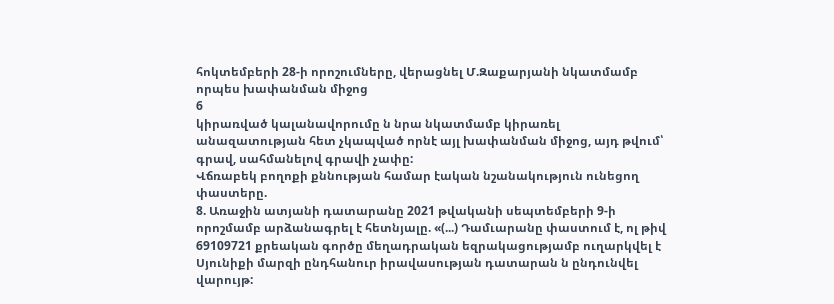հոկտեմբերի 28-ի որոշումները, վերացնել Մ.Զաքարյանի նկատմամբ որպես խափանման միջոց
6
կիրառված կալանավորումը ն նրա նկատմամբ կիրառել անազատության հետ չկապված որնէ այլ խափանման միջոց, այդ թվում՝ գրավ, սահմանելով գրավի չափը:
Վճռաբեկ բողոքի քննության համար էական նշանակություն ունեցող փաստերը.
8. Առաջին ատյանի դատարանը 2021 թվականի սեպտեմբերի 9-ի որոշմամբ արձանագրել է հետնյալը. «(...) Դամւարանը փաստում է, ոլ թիվ 69109721 քրեական գործը մեղադրական եզրակացությամբ ուղարկվել է Սյունիքի մարզի ընդհանուր իրավասության դատարան ն ընդունվել վարույթ: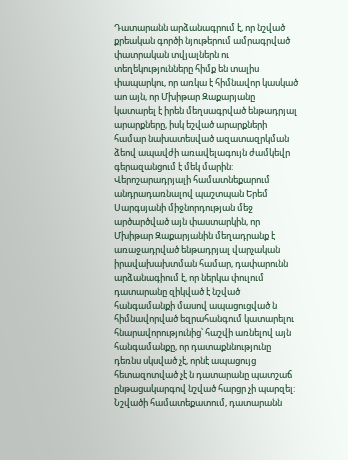Դատարանն արձանագրում է, որ նշված քրեական գործի նյութերում ամրագրված փատրական տվյալներն ու տեղեկությունները հիմք են տալիս փապարկու, որ առկա է հիմնավոր կասկած աո այն, որ Մխիթար Զաքարյանը կատարել է իրեն մեղսագրված ենթադրյալ արարքները, իսկ եշված արարքների համար նախատեսված ազատազրկման ձեով ապավժի առավելագույն ժամկեվր գերազանցում է մեկ մարին:
Վերոշարադրյալի համատնեքարում անդրադառնալով պաշտպան Երեմ Սարգսյանի միջնորդության մեջ արծարծված այն փաստարկին, որ Մխիթար Զաքարյանին մեղադրանք է առաջադրված ենթադրյալ վարչական իրավախախտման համար, դափարունն արձանագիում է, որ ներկա փուլում դատարանը զիկված է նշված հանգամանքի մասով ապացուցված ն հիմնավորված եզրահանգում կատարելու հնարավորությունից՝ հաշվի առնելով այն հանգամանքը, որ դատաքննությունը դեռնս սկսված չէ, որնէ ապացույց հետազոտված չէ ն դատարանը պատշաճ ընթացակարգով նշված հարցր չի պարզել:
Նշվածի համատեքատում, դատարանն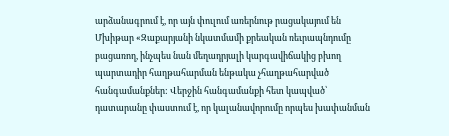արձանագրում է, որ այն փուլում առերնութ րացակայում են Մխիթար «Զաքարյանի նկատմամի քրեական ռեւրապնդումը բացառող, ինչպես նան մեղադրյալի կարգավիճակից բխող պարտադիր հաղթահարման ենթակա չհաղթահարված հանգամանքներ: Վերջին հանգամանքի հետ կապված՝ դատարանը փաստում է, որ կալանավորումը որպես խափանման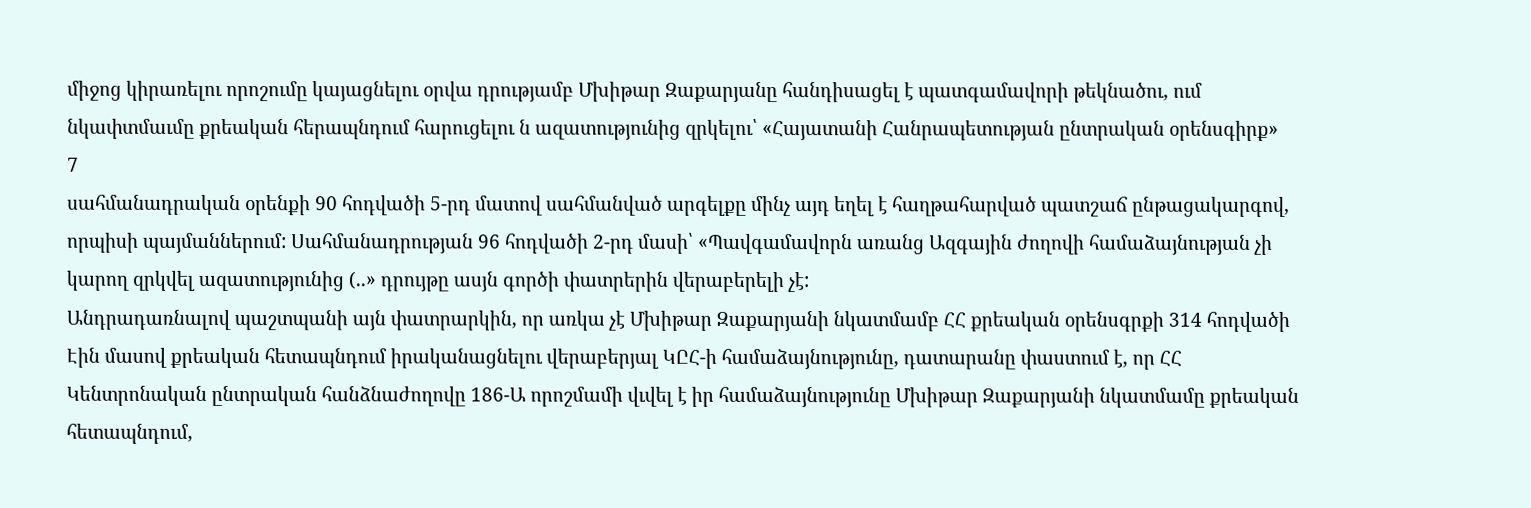միջոց կիրառելու որոշումը կայացնելու օրվա դրությամբ Մխիթար Զաքարյանը հանդիսացել է պատգամավորի թեկնածու, ում նկափտմաւմը քրեական հերապնդում հարուցելու ն ազատությունից զրկելու՝ «Հայատանի Հանրապետության ընտրական օրենսգիրք»
7
սահմանադրական օրենքի 90 հոդվածի 5-րդ մատով սահմանված արգելքը մինչ այդ եղել է հաղթահարված պատշաճ ընթացակարգով, որպիսի պայմաններում: Սահմանադրության 96 հոդվածի 2-րդ մասի՝ «Պավգամավորն առանց Ազգային ժողովի համաձայնության չի կարող զրկվել ազատությունից (..» դրույթը ասյն գործի փատրերին վերաբերելի չէ:
Անդրադառնալով պաշտպանի այն փատրարկին, որ առկա չէ Մխիթար Զաքարյանի նկատմամբ ՀՀ քրեական օրենսգրքի 314 հոդվածի Էին մասով քրեական հետապնդում իրականացնելու վերաբերյալ ԿԸՀ-ի համաձայնությունը, դատարանը փաստում է, որ ՀՀ Կենտրոնական ընտրական հանձնաժողովը 186-Ա որոշմամի վւվել է իր համաձայնությունը Մխիթար Զաքարյանի նկատմամը քրեական հետապնդում,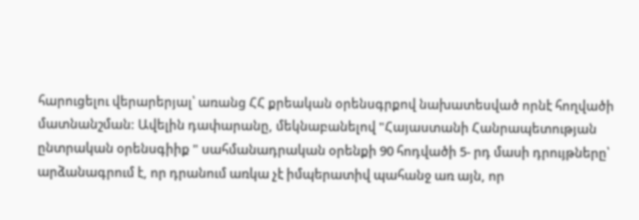հարուցելու վերարերյալ՝ առանց ՀՀ քրեական օրենսգրքով նախատեսված որնէ հողվածի մատնանշման: Ավելին դափարանը, մեկնաբանելով "Հայաստանի Հանրապետության ընտրական օրենսգիիք " սահմանադրական օրենքի 90 հոդվածի 5- րդ մասի դրույթները՝ արձանագրում է, որ դրանում առկա չէ իմպերատիվ պահանջ առ այն, որ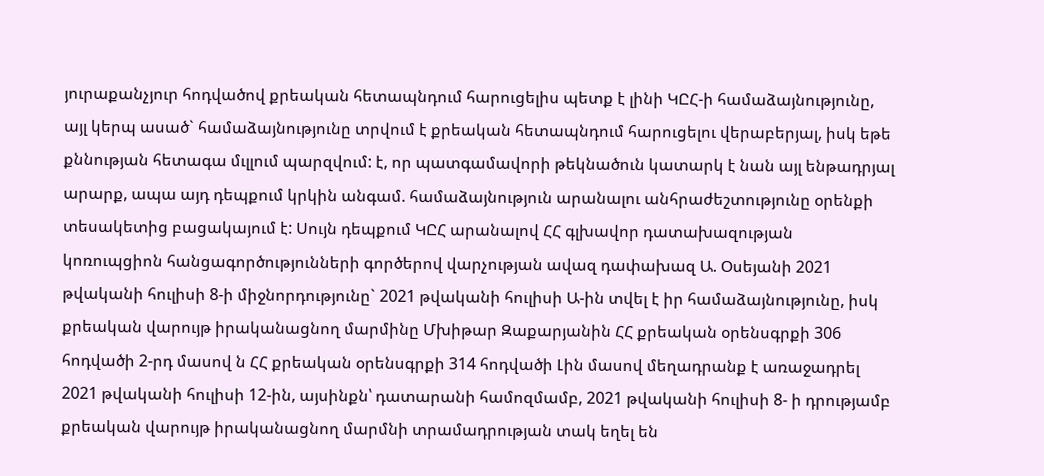յուրաքանչյուր հոդվածով քրեական հետապնդում հարուցելիս պետք է լինի ԿԸՀ-ի համաձայնությունը, այլ կերպ ասած` համաձայնությունը տրվում է քրեական հետապնդում հարուցելու վերաբերյալ, իսկ եթե քննության հետագա մւլլում պարզվում: է, որ պատգամավորի թեկնածուն կատարկ է նան այլ ենթադրյալ արարք, ապա այդ դեպքում կրկին անգամ. համաձայնություն արանալու անհրաժեշտությունը օրենքի տեսակետից բացակայում է: Սույն դեպքում ԿԸՀ արանալով ՀՀ գլխավոր դատախազության կոռուպցիոն հանցագործությունների գործերով վարչության ավազ դափախազ Ա. Օսեյանի 2021 թվականի հուլիսի 8-ի միջնորդությունը` 2021 թվականի հուլիսի Ա-ին տվել է իր համաձայնությունը, իսկ քրեական վարույթ իրականացնող մարմինը Մխիթար Զաքարյանին ՀՀ քրեական օրենսգրքի 306 հոդվածի 2-րդ մասով ն ՀՀ քրեական օրենսգրքի 314 հոդվածի Լին մասով մեղադրանք է առաջադրել 2021 թվականի հուլիսի 12-ին, այսինքն՝ դատարանի համոզմամբ, 2021 թվականի հուլիսի 8- ի դրությամբ քրեական վարույթ իրականացնող մարմնի տրամադրության տակ եղել են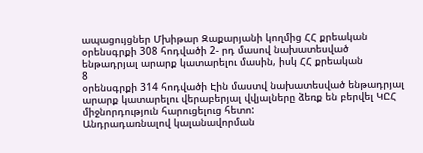ապացույցներ Մխիթար Զաքարյանի կողմից ՀՀ քրեական օրենսգրքի 308 հոդվածի 2- րդ մասով նախատեսված ենթադրյալ արարք կատարելու մասին, իսկ ՀՀ քրեական
8
օրենսգրքի 314 հոդվածի Էին մաստվ նախատեսված ենթադրյալ արարք կատարելու վերաբերյալ վվյալները ձեռք են բերվել ԿԸՀ միջնորդություն հարուցելուց հետո:
Անդրադառնալով կալանավորման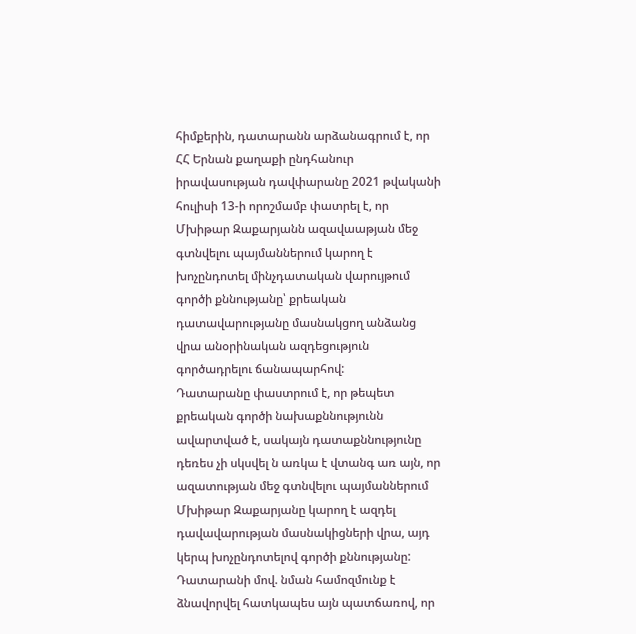հիմքերին, դատարանն արձանագրում է, որ ՀՀ Երնան քաղաքի ընդհանուր իրավասության դավփարանը 2021 թվականի հուլիսի 13-ի որոշմամբ փատրել է, որ Մխիթար Զաքարյանն ազավաաթյան մեջ գտնվելու պայմաններում կարող է խոչընդոտել մինչդատական վարույթում գործի քննությանը՝ քրեական դատավարությանը մասնակցող անձանց վրա անօրինական ազդեցություն գործադրելու ճանապարհով:
Դատարանը փաստրում է, որ թեպետ քրեական գործի նախաքննությունն ավարտված է, սակայն դատաքննությունը դեռես չի սկսվել ն առկա է վտանգ առ այն, որ ազատության մեջ գտնվելու պայմաններում Մխիթար Զաքարյանը կարող է ազդել դավավարության մասնակիցների վրա, այդ կերպ խոչընդոտելով գործի քննությանը: Դատարանի մով. նման համոզմունք է ձնավորվել հատկապես այն պատճառով, որ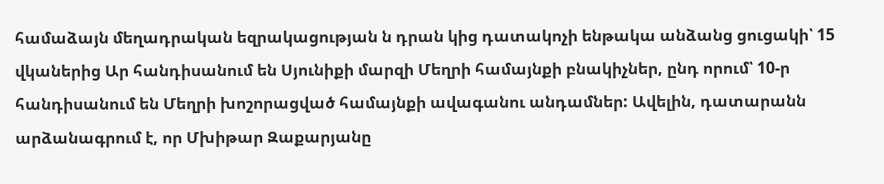համաձայն մեղադրական եզրակացության ն դրան կից դատակոչի ենթակա անձանց ցուցակի՝ 15 վկաներից Ար հանդիսանում են Սյունիքի մարզի Մեղրի համայնքի բնակիչներ, ընդ որում՝ 10-ր հանդիսանում են Մեղրի խոշորացված համայնքի ավագանու անդամներ: Ավելին, դատարանն արձանագրում է, որ Մխիթար Զաքարյանը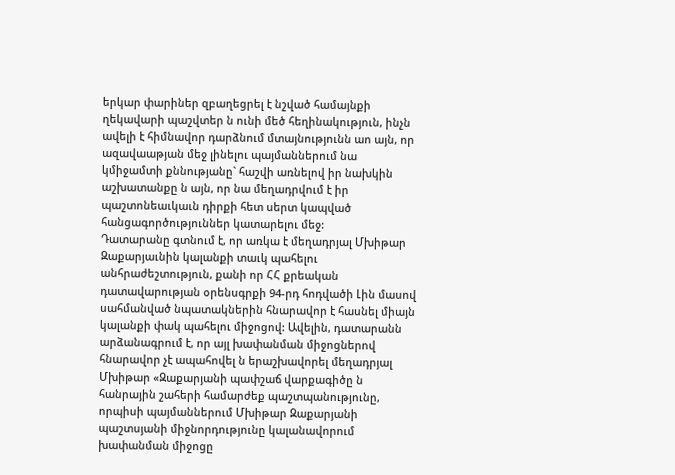երկար փարիներ զբաղեցրել է նշված համայնքի ղեկավարի պաշվտեր ն ունի մեծ հեղինակություն, ինչն ավելի է հիմնավոր դարձնում մտայնությունն աո այն, որ ազավաաթյան մեջ լինելու պայմաններում նա կմիջամտի քննությանը` հաշվի առնելով իր նախկին աշխատանքը ն այն, որ նա մեղադրվում է իր պաշտոնեաւկաւն դիրքի հետ սերտ կապված հանցագործություններ կատարելու մեջ:
Դատարանը գտնում է, որ առկա է մեղադրյալ Մխիթար Զաքարյաւնին կալանքի տաւկ պահելու անհրաժեշտություն, քանի որ ՀՀ քրեական դատավարության օրենսգրքի 94-րդ հոդվածի Լին մասով սահմանված նպատակներին հնարավոր է հասնել միայն կալանքի փակ պահելու միջոցով: Ավելին, դատարանն արձանագրում է, որ այլ խափանման միջոցներով հնարավոր չէ ապահովել ն երաշխավորել մեղադրյալ Մխիթար «Զաքարյանի պափշաճ վարքագիծը ն հանրային շահերի համարժեք պաշտպանությունը, որպիսի պայմաններում Մխիթար Զաքարյանի պաշտսյանի միջնորդությունը կալանավորում խափանման միջոցը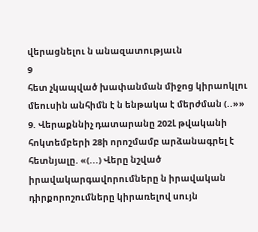վերացնելու ն անազատությաւն
9
հետ չկապված խափանման միջոց կիրաոկլու մեուսին անհիմն է ն ենթակա է մերժման (..»»
9. Վերաքննիչ դատարանը 202Լ թվականի հոկտեմբերի 28ի որոշմամբ արձանագրել է հետնյալը. «(...) Վերը նշված իրավակարգավորումները ն իրավական դիրքորոշումները կիրառելով սույն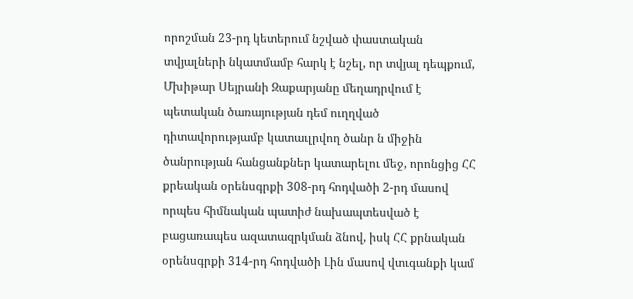որոշման 23-րդ կետերում նշված փաստական տվյալների նկատմամբ հարկ է նշել, որ տվյալ դեպքում, Մխիթար Սեյրանի Զաքարյանը մեղադրվում է պետական ծառայության դեմ ուղղված դիտավորությամբ կատաւլրվող ծանր ն միջին ծանրության հանցանքներ կատարելու մեջ, որոնցից ՀՀ քրեական օրենսգրքի 308-րդ հոդվածի 2-րդ մասով որպես հիմնական պատիժ նախապտեսված է բացառապես ազատազրկման ձնով, իսկ ՀՀ քրնական օրենսգրքի 314-րդ հոդվածի Լին մասով վտւգանքի կամ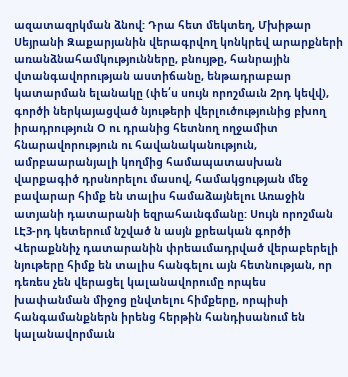ազատազրկման ձնով: Դրա հետ մեկտեղ, Մխիթար Սեյրանի Զաքարյանին վերագրվող կոնկրեվ արարքների առանձնահամկությունները, բնույթը, հանրային վտանգավորության աստիճանը, ենթադրաբար կատարման ելանակը (փե՛ս սույն որոշմաւն 2րդ կեվվ), գործի ներկայացված նյութերի վերլուծությունից բխող իրադրություն Օ ու դրանից հետնող ողջամիտ հնարավորություն ու հավանականություն, ամրբաարանյալի կողմից համապատասխան վարքագիծ դրսնորելու մասով, համակցության մեջ բավարար հիմք են տալիս համաձայնելու Առաջին ատյանի դատարանի եզրահաւնգմանը: Սույն որոշման ԼԷ3-րդ կետերում նշված ն ասյն քրեական գործի Վերաքննիչ դատարանին փրեաւմադրված վերաբերելի նյութերը հիմք են տալիս հանգելու այն հետնության, որ դեռես չեն վերացել կալանավորումը որպես խափանման միջոց ընվտելու հիմքերը, որպիսի հանգամանքներն իրենց հերթին հանդիսանում են կալանավորմաւն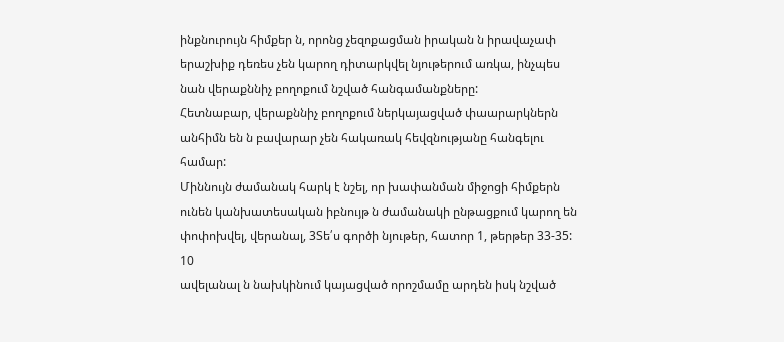ինքնուրույն հիմքեր ն, որոնց չեզոքացման իրական ն իրավաչափ երաշխիք դեռես չեն կարող դիտարկվել նյութերում առկա, ինչպես նան վերաքննիչ բողոքում նշված հանգամանքները:
Հետնաբար, վերաքննիչ բողոքում ներկայացված փաարարկներն անհիմն են ն բավարար չեն հակառակ հեվզնությանը հանգելու համար:
Միննույն ժամանակ հարկ է նշել, որ խափանման միջոցի հիմքերն ունեն կանխատեսական իբնույթ ն ժամանակի ընթացքում կարող են փոփոխվել, վերանալ, 3Տե՛ս գործի նյութեր, հատոր 1, թերթեր 33-35:
10
ավելանալ ն նախկինում կայացված որոշմամը արդեն իսկ նշված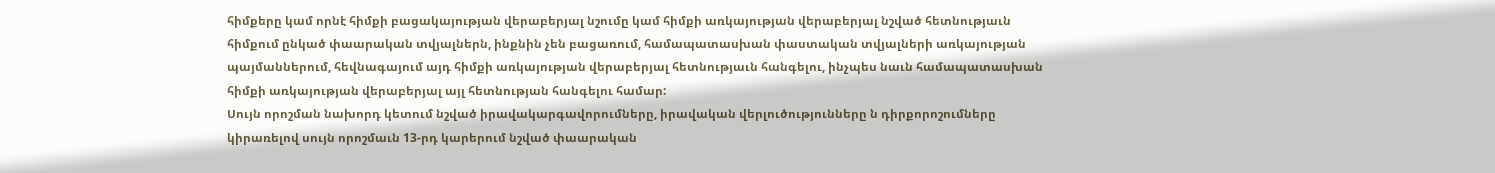հիմքերը կամ որնէ հիմքի բացակայության վերաբերյալ նշումը կամ հիմքի առկայության վերաբերյալ նշված հետնությաւն հիմքում ընկած փաարական տվյալներն, ինքնին չեն բացառում, համապատասխան փաստական տվյալների առկայության պայմաններում, հեվնագայում այդ հիմքի առկայության վերաբերյալ հետնությաւն հանգելու, ինչպես նաւն համապատասխան հիմքի առկայության վերաբերյալ այլ հետնության հանգելու համար:
Սույն որոշման նախորդ կետում նշված իրավակարգավորումները, իրավական վերլուծությունները ն դիրքորոշումները կիրառելով սույն որոշմաւն 13-րդ կարերում նշված փաարական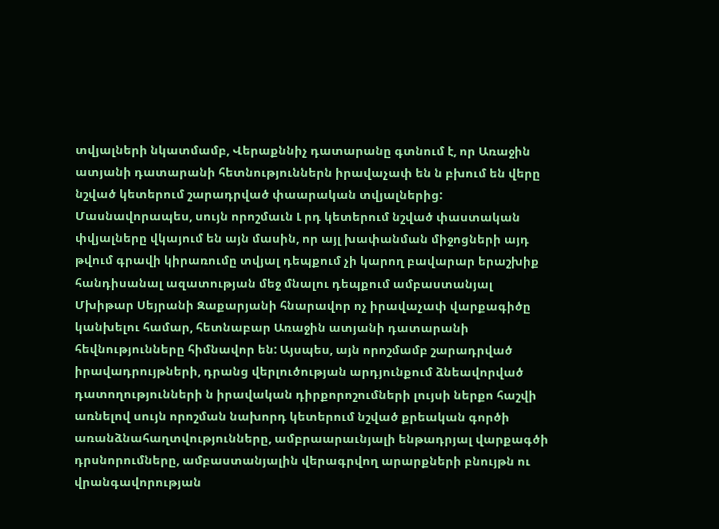տվյալների նկատմամբ, Վերաքննիչ դատարանը գտնում է, որ Առաջին ատյանի դատարանի հետնություններն իրավաչափ են ն բխում են վերը նշված կետերում շարադրված փաարական տվյալներից: Մասնավորապես, սույն որոշմաւն Լ րդ կետերում նշված փաստական փվյալները վկայում են այն մասին, որ այլ խափանման միջոցների այդ թվում գրավի կիրառումը տվյալ դեպքում չի կարող բավարար երաշխիք հանդիսանալ ազատության մեջ մնալու դեպքում ամբաստանյալ Մխիթար Սեյրանի Զաքարյանի հնարավոր ոչ իրավաչափ վարքագիծը կանխելու համար, հետնաբար Առաջին ատյանի դատարանի հեվնությունները հիմնավոր են: Այսպես, այն որոշմամբ շարադրված իրավադրույթների, դրանց վերլուծության արդյունքում ձնեավորված դատողությունների ն իրավական դիրքորոշումների լույսի ներքո հաշվի առնելով սույն որոշման նախորդ կետերում նշված քրեական գործի առանձնահաղտվությունները, ամբրաարաւնյալի ենթադրյալ վարքագծի դրսնորումները, ամբաստանյալին վերագրվող արարքների բնույթն ու վրանգավորության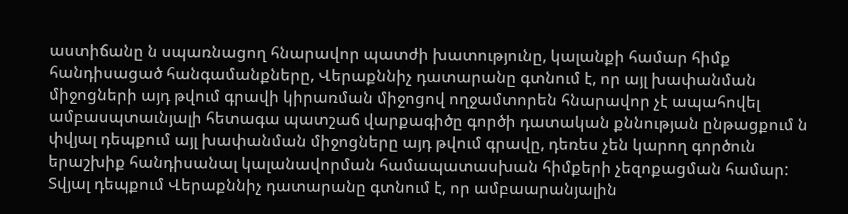աստիճանը ն սպառնացող հնարավոր պատժի խատությունը, կալանքի համար հիմք հանդիսացած հանգամանքները, Վերաքննիչ դատարանը գտնում է, որ այլ խափանման միջոցների այդ թվում գրավի կիրառման միջոցով ողջամտորեն հնարավոր չէ ապահովել ամբասպտաւնյալի հետագա պատշաճ վարքագիծը գործի դատական քննության ընթացքում ն փվյալ դեպքում այլ խափանման միջոցները այդ թվում գրավը, դեռես չեն կարող գործուն երաշխիք հանդիսանալ կալանավորման համապատասխան հիմքերի չեզոքացման համար: Տվյալ դեպքում Վերաքննիչ դատարանը գտնում է, որ ամբաարանյալին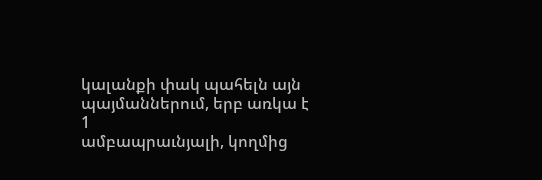կալանքի փակ պահելն այն պայմաններում, երբ առկա է
1
ամբապրաւնյալի, կողմից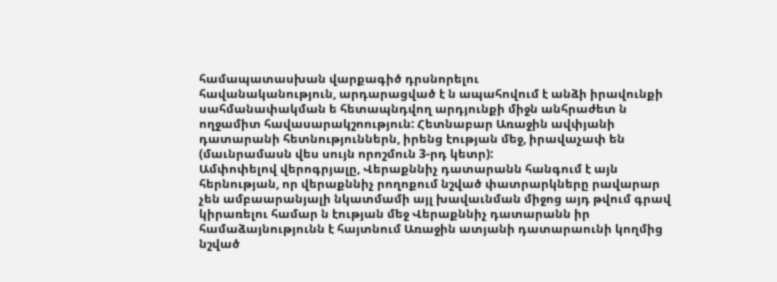համապատասխան վարքագիծ դրսնորելու
հավանականություն, արդարացված է ն ապահովում է անձի իրավունքի սահմանափակման ե հետապնդվող արդյունքի միջն անհրաժետ ն ողջամիտ հավասարակշոություն: Հետնաբար Առաջին ավփյանի դատարանի հետնություններն, իրենց էության մեջ, իրավաչափ են (մաւնրամասն վես սույն որոշմուն 3-րդ կետր):
Ամփոփելով վերոգրյալը, Վերաքննիչ դատարանն հանգում է այն հերնության, որ վերաքննիչ րողոքում նշված փատրարկները րավարար չեն ամբաարանյալի նկատմամի այլ խավաւնման միջոց այդ թվում գրավ կիրառելու համար ն էության մեջ Վերաքննիչ դատարանն իր համաձայնությունն է հայտնում Առաջին ատյանի դատարաունի կողմից նշված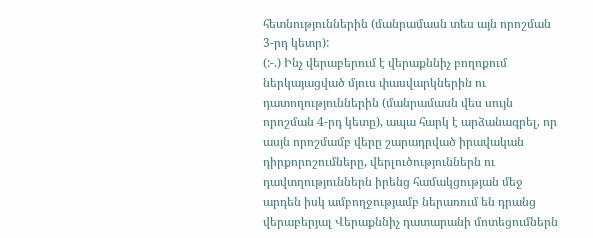հետնություններին (մանրամասն տես այն որոշման 3-րդ կետր):
(:-.) Ինչ վերաբերում է վերաքննիչ բողոքում ներկայացված մյուս փասվարկներին ու դատողություններին (մանրամասն վես սույն որոշման 4-րդ կետը), ապա հարկ է արձանագրել, որ ասյն որոշմամբ վերը շարադրված իրավական դիրքորոշումները, վերլուծություններն ու դավտղություններն իրենց համակցության մեջ արդեն իսկ ամբողջությամբ ներառում են դրանց վերաբերյալ Վերաքննիչ դատարանի մոտեցումներն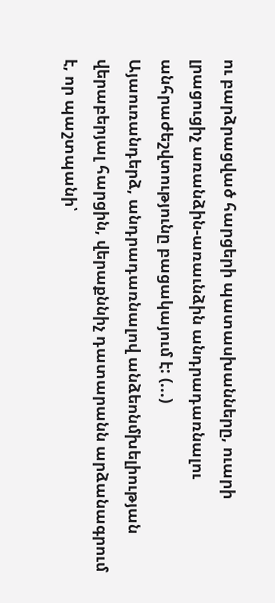ու բարձրացված հարցերի պատասխանները, ուարի լրացուցիչ առանձին-առաւնձին անդրադառնալու անհրաժեշվտությունը բացակայում է: (...)
Այաուռանդերձ, անդրադառնալով անձեոնմխելիության վերաբերյալ հարցին, վերաքննիչ դատարանն արձանագրում է, որ պաշտպանի՝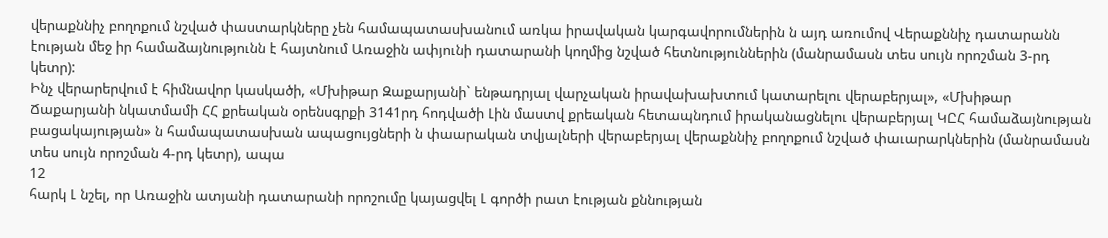վերաքննիչ բողոքում նշված փաստարկները չեն համապատասխանում առկա իրավական կարգավորումներին ն այդ առումով Վերաքննիչ դատարանն էության մեջ իր համաձայնությունն է հայտնում Առաջին ափյունի դատարանի կողմից նշված հետնություններին (մանրամասն տես սույն որոշման 3-րդ կետր):
Ինչ վերարերվում է հիմնավոր կասկածի, «Մխիթար Զաքարյանի` ենթադրյալ վարչական իրավախախտում կատարելու վերաբերյալ», «Մխիթար Ճաքարյանի նկատմամի ՀՀ քրեական օրենսգրքի 3141րդ հոդվածի Լին մաստվ քրեական հետապնդում իրականացնելու վերաբերյալ ԿԸՀ համաձայնության բացակայության» ն համապատասխան ապացույցների ն փաարական տվյալների վերաբերյալ վերաքննիչ բողոքում նշված փաւարարկներին (մանրամասն տես սույն որոշման 4-րդ կետր), ապա
12
հարկ Լ նշել, որ Առաջին ատյանի դատարանի որոշումը կայացվել Լ գործի րատ էության քննության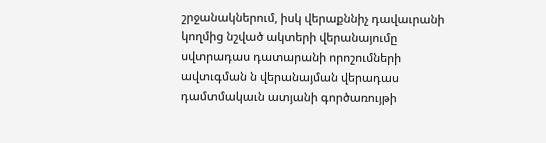շրջանակներում, իսկ վերաքննիչ դավաւրանի կողմից նշված ակտերի վերանայումը սվտրադաս դատարանի որոշումների ավտւգման ն վերանայման վերադաս դամտմակաւն ատյանի գործառույթի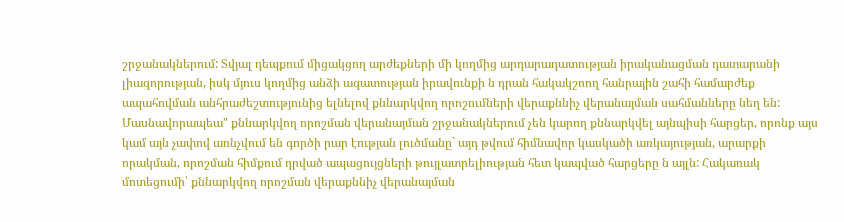շրջանակներում: Տվյալ դեպքում միցակցող արժեքների մի կողմից արդարադատության իրականացման դատարանի լիազորության, իսկ մյուս կողմից անձի ազատության իրավունքի ն դրան հակակշոող հանրային շահի համարժեք ապահովման անհրաժեշտությունից ելնելով քննարկվող որոշումների վերաքննիչ վերանայման սահմանները նեղ են: Մասնավորապեա" քննարկվող որոշման վերանայման շրջանակներում չեն կարող քննարկվել այնպիսի հարցեր, որոնք այս կամ այն չափով առնչվում են գործի րար էության լուծմանը` այդ թվում հիմնավոր կասկածի առկայության, արարքի որակման, որոշման հիմքում դրված ապացույցների թույլատրելիության հետ կապված հարցերը ն այլն: Հակառակ մոտեցումի՝ քննարկվող որոշման վերաքննիչ վերանայման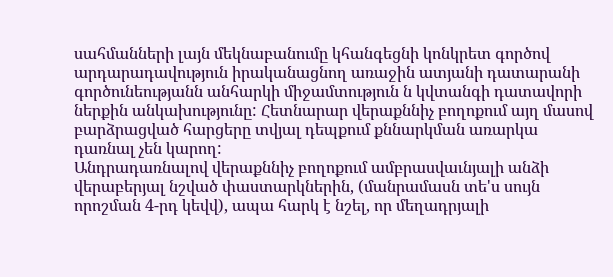սահմանների լայն մեկնաբանումը կհանգեցնի կոնկրետ գործով արդարադավություն իրականացնող առաջին ատյանի դատարանի գործունեությանն անհարկի միջամտություն ն կվտանգի դատավորի ներքին անկախությունը: Հետնարար վերաքննիչ բողոքում այղ մասով բարձրացված հարցերը տվյալ դեպքում քննարկման առարկա դառնալ չեն կարող:
Անդրադառնալով վերաքննիչ բողոքում ամբրասվաւնյալի անձի վերաբերյալ նշված փաստարկներին, (մանրամասն տե'ս սույն որոշման 4-րդ կեվվ), ապա հարկ է նշել, որ մեղադրյալի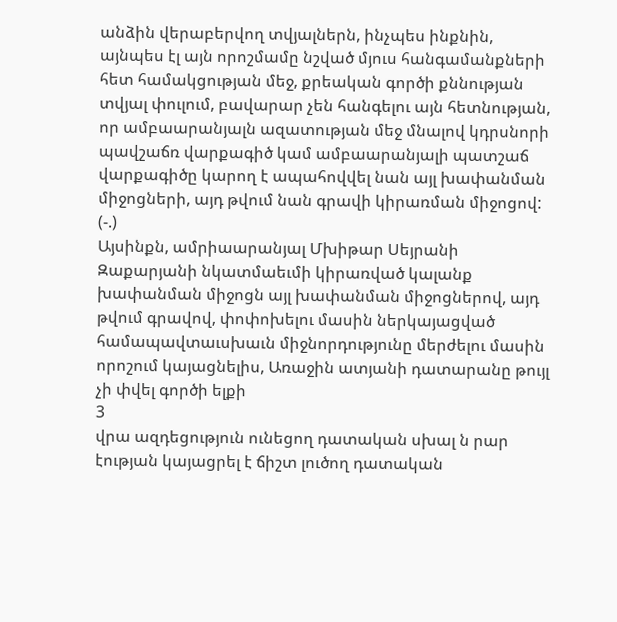անձին վերաբերվող տվյալներն, ինչպես ինքնին, այնպես էլ այն որոշմամը նշված մյուս հանգամանքների հետ համակցության մեջ, քրեական գործի քննության տվյալ փուլում, բավարար չեն հանգելու այն հետնության, որ ամբաարանյալն ազատության մեջ մնալով կդրսնորի պավշաճռ վարքագիծ կամ ամբաարանյալի պատշաճ վարքագիծը կարող է ապահովվել նան այլ խափանման միջոցների, այդ թվում նան գրավի կիրառման միջոցով:
(-.)
Այսինքն, ամրիաարանյալ Մխիթար Սեյրանի Զաքարյանի նկատմաեւմի կիրառված կալանք խափանման միջոցն այլ խափանման միջոցներով, այդ թվում գրավով, փոփոխելու մասին ներկայացված համապավտաւսխաւն միջնորդությունը մերժելու մասին որոշում կայացնելիս, Առաջին ատյանի դատարանը թույլ չի փվել գործի ելքի
3
վրա ազդեցություն ունեցող դատական սխալ ն րար էության կայացրել է ճիշտ լուծող դատական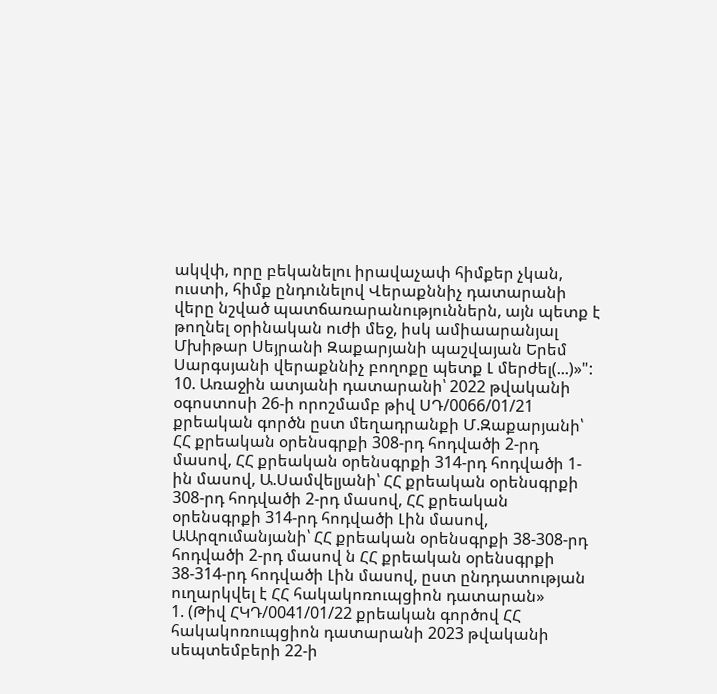ակվփ, որը բեկանելու իրավաչափ հիմքեր չկան, ուստի, հիմք ընդունելով Վերաքննիչ դատարանի վերը նշված պատճառարանություններն, այն պետք է թողնել օրինական ուժի մեջ, իսկ ամիաարանյալ Մխիթար Սեյրանի Զաքարյանի պաշվայան Երեմ Սարգսյանի վերաքննիչ բողոքը պետք Լ մերժել(...)»":
10. Առաջին ատյանի դատարանի՝ 2022 թվականի օգոստոսի 26-ի որոշմամբ թիվ ՍԴ/0066/01/21 քրեական գործն ըստ մեղադրանքի Մ.Զաքարյանի՝ ՀՀ քրեական օրենսգրքի 308-րդ հոդվածի 2-րդ մասով, ՀՀ քրեական օրենսգրքի 314-րդ հոդվածի 1-ին մասով, Ա.Սամվելյանի՝ ՀՀ քրեական օրենսգրքի 308-րդ հոդվածի 2-րդ մասով, ՀՀ քրեական օրենսգրքի 314-րդ հոդվածի Լին մասով, ԱԱրզումանյանի՝ ՀՀ քրեական օրենսգրքի 38-308-րդ հոդվածի 2-րդ մասով ն ՀՀ քրեական օրենսգրքի 38-314-րդ հոդվածի Լին մասով, ըստ ընդդատության ուղարկվել է ՀՀ հակակոռուպցիոն դատարան»
1. (Թիվ ՀԿԴ/0041/01/22 քրեական գործով ՀՀ հակակոռուպցիոն դատարանի 2023 թվականի սեպտեմբերի 22-ի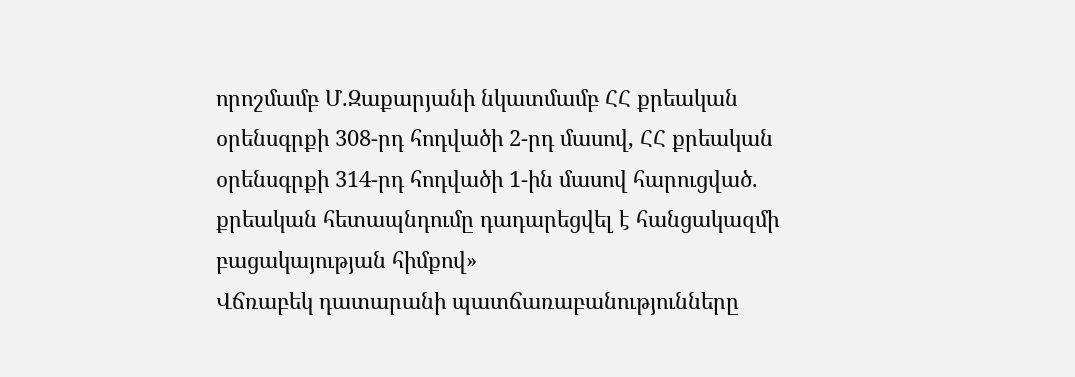որոշմամբ Մ.Զաքարյանի նկատմամբ ՀՀ քրեական օրենսգրքի 308-րդ հոդվածի 2-րդ մասով, ՀՀ քրեական օրենսգրքի 314-րդ հոդվածի 1-ին մասով հարուցված. քրեական հետապնդումը դադարեցվել է հանցակազմի բացակայության հիմքով»
Վճռաբեկ դատարանի պատճառաբանությունները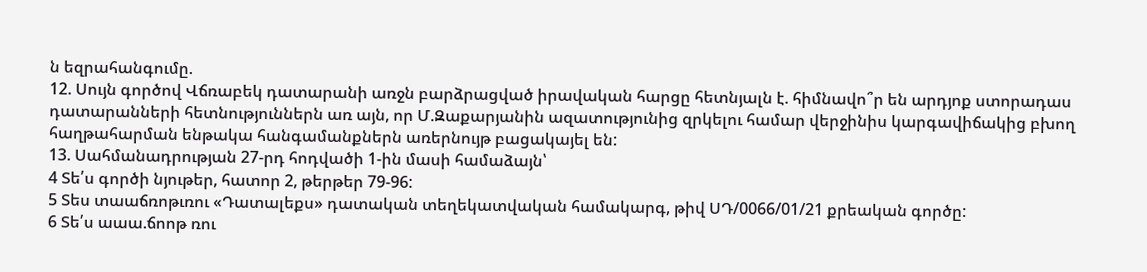ն եզրահանգումը.
12. Սույն գործով Վճռաբեկ դատարանի առջն բարձրացված իրավական հարցը հետնյալն է. հիմնավո՞ր են արդյոք ստորադաս դատարանների հետնություններն առ այն, որ Մ.Զաքարյանին ազատությունից զրկելու համար վերջինիս կարգավիճակից բխող հաղթահարման ենթակա հանգամանքներն առերնույթ բացակայել են:
13. Սահմանադրության 27-րդ հոդվածի 1-ին մասի համաձայն՝
4 Տե՛ս գործի նյութեր, հատոր 2, թերթեր 79-96:
5 Տես տաաճռոթւռու «Դատալեքս» դատական տեղեկատվական համակարգ, թիվ ՍԴ/0066/01/21 քրեական գործը:
6 Տե՛ս աաա.ճոոթ ռու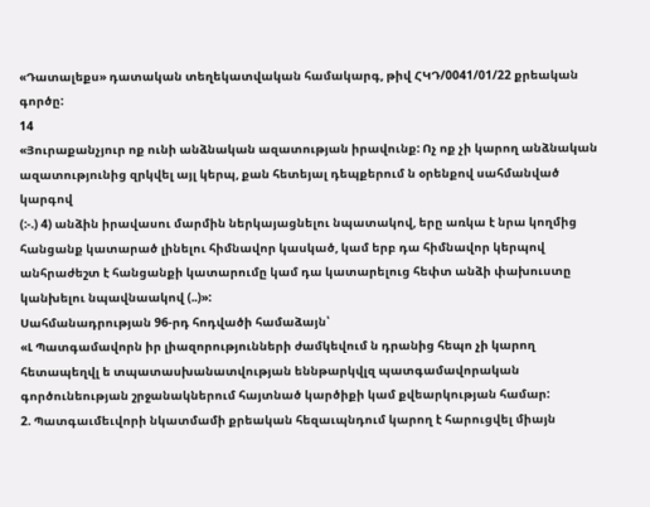«Դատալեքս» դատական տեղեկատվական համակարգ, թիվ ՀԿԴ/0041/01/22 քրեական գործը:
14
«Յուրաքանչյուր ոք ունի անձնական ազատության իրավունք: Ոչ ոք չի կարող անձնական ազատությունից զրկվել այլ կերպ, քան հետեյալ դեպքերում ն օրենքով սահմանված կարգով
(:-.) 4) անձին իրավասու մարմին ներկայացնելու նպատակով, երը առկա է նրա կողմից հանցանք կատարած լինելու հիմնավոր կասկած, կամ երբ դա հիմնավոր կերպով անհրաժեշտ է հանցանքի կատարումը կամ դա կատարելուց հեփտ անձի փախուստը կանխելու նպավնաակով (..)»:
Սահմանադրության 96-րդ հոդվածի համաձայն՝
«Լ Պատգամավորն իր լիազորությունների ժամկեվում ն դրանից հեպո չի կարող հետապեղվլ ե տպատասխանատվության եննթարկվլզ պատգամավորական գործունեության շրջանակներում հայտնած կարծիքի կամ քվեարկության համար:
2. Պատգաւմեւվորի նկատմամի քրեական հեզաւպնդում կարող է հարուցվել միայն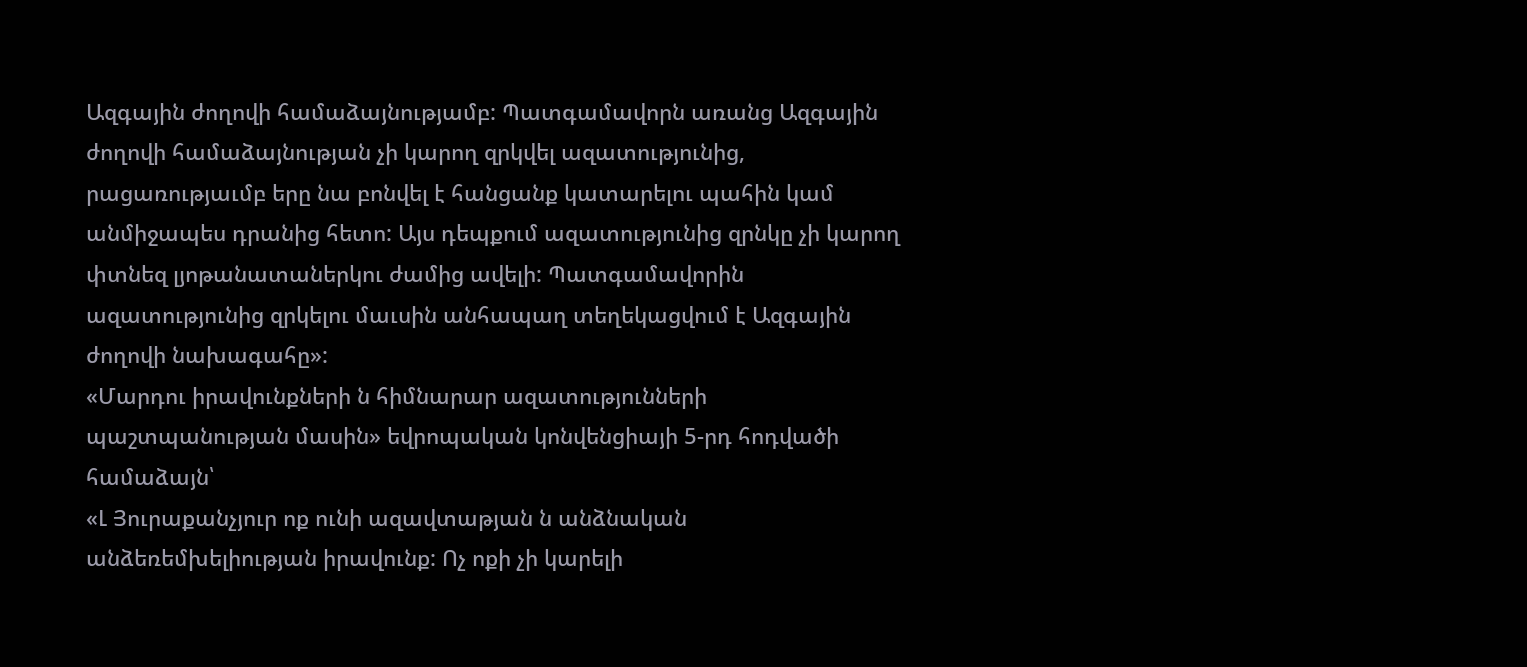Ազգային ժողովի համաձայնությամբ: Պատգամավորն առանց Ազգային ժողովի համաձայնության չի կարող զրկվել ազատությունից, րացառությաւմբ երը նա բոնվել է հանցանք կատարելու պահին կամ անմիջապես դրանից հետո: Այս դեպքում ազատությունից զրնկը չի կարող փտնեզ լյոթանատաներկու ժամից ավելի: Պատգամավորին ազատությունից զրկելու մաւսին անհապաղ տեղեկացվում է Ազգային ժողովի նախագահը»:
«Մարդու իրավունքների ն հիմնարար ազատությունների պաշտպանության մասին» եվրոպական կոնվենցիայի 5-րդ հոդվածի համաձայն՝
«Լ Յուրաքանչյուր ոք ունի ազավտաթյան ն անձնական անձեռեմխելիության իրավունք: Ոչ ոքի չի կարելի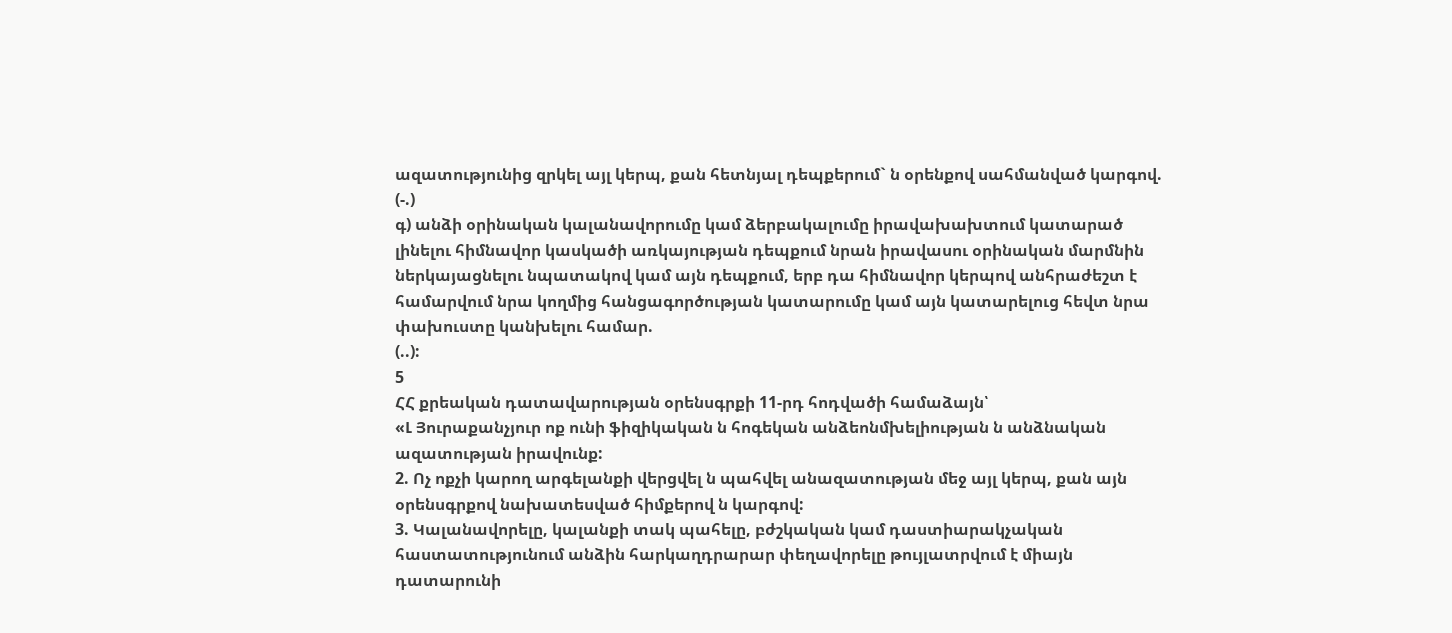ազատությունից զրկել այլ կերպ, քան հետնյալ դեպքերում` ն օրենքով սահմանված կարգով.
(-.)
գ) անձի օրինական կալանավորումը կամ ձերբակալումը իրավախախտում կատարած լինելու հիմնավոր կասկածի առկայության դեպքում նրան իրավասու օրինական մարմնին ներկայացնելու նպատակով կամ այն դեպքում, երբ դա հիմնավոր կերպով անհրաժեշտ է համարվում նրա կողմից հանցագործության կատարումը կամ այն կատարելուց հեվտ նրա փախուստը կանխելու համար.
(..):
5
ՀՀ քրեական դատավարության օրենսգրքի 11-րդ հոդվածի համաձայն՝
«Լ Յուրաքանչյուր ոք ունի ֆիզիկական ն հոգեկան անձեոնմխելիության ն անձնական ազատության իրավունք:
2. Ոչ ոքչի կարող արգելանքի վերցվել ն պահվել անազատության մեջ այլ կերպ, քան այն օրենսգրքով նախատեսված հիմքերով ն կարգով:
3. Կալանավորելը, կալանքի տակ պահելը, բժշկական կամ դաստիարակչական հաստատությունում անձին հարկաղդրարար փեղավորելը թույլատրվում է միայն դատարունի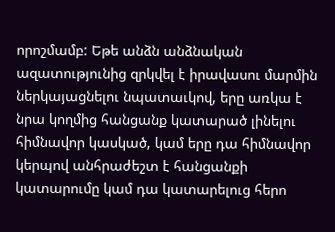որոշմամբ: Եթե անձն անձնական ազատությունից զրկվել է իրավասու մարմին ներկայացնելու նպատաւկով, երը առկա է նրա կողմից հանցանք կատարած լինելու հիմնավոր կասկած, կամ երը դա հիմնավոր կերպով անհրաժեշտ է հանցանքի կատարումը կամ դա կատարելուց հերո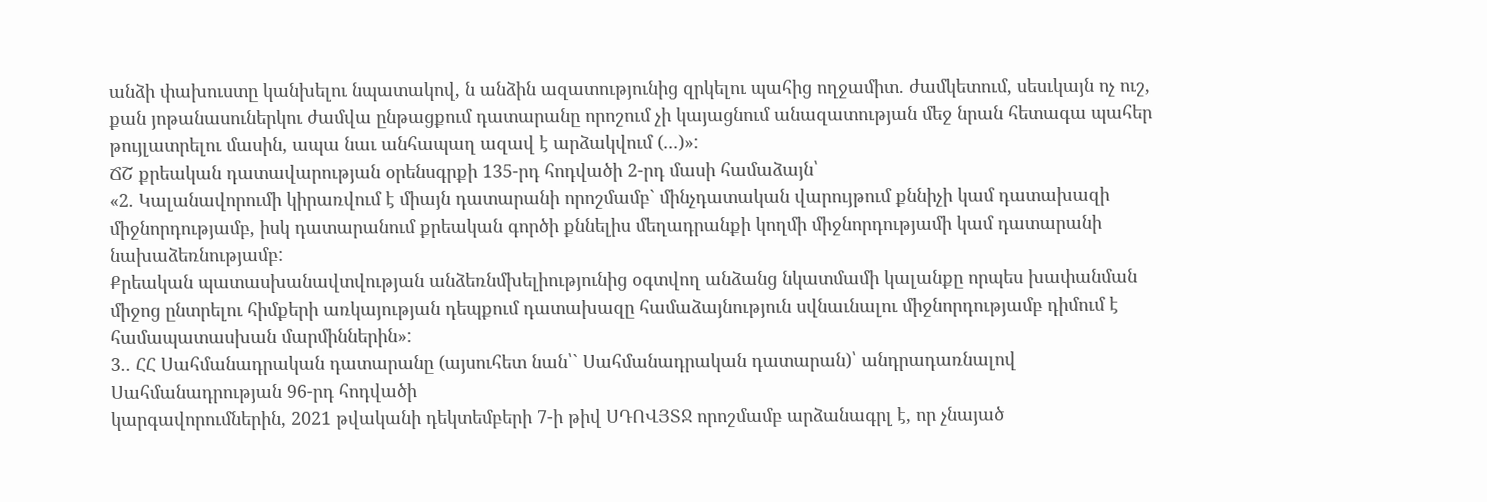անձի փախուստը կանխելու նպատակով, ն անձին ազատությունից զրկելու պահից ողջամիտ. ժամկետում, սեսւկայն ոչ ուշ, քան յոթանասուներկու ժամվա ընթացքում դատարանը որոշում չի կայացնում անազատության մեջ նրան հետագա պահեր թույլատրելու մասին, ապա նաւ անհապաղ ազավ է արձակվում (...)»:
ՃՇ քրեական դատավարության օրենսգրքի 135-րդ հոդվածի 2-րդ մասի համաձայն՝
«2. Կալանավորումի կիրառվում է միայն դատարանի որոշմամբ` մինչդատական վարույթում քննիչի կամ դատախազի միջնորդությամբ, իսկ դատարանում քրեական գործի քննելիս մեղադրանքի կողմի միջնորդությամի կամ դատարանի նախաձեռնությամբ:
Քրեական պատասխանավտվության անձեռնմխելիությունից օգտվող անձանց նկատմամի կալանքը որպես խափանման միջոց ընտրելու հիմքերի առկայության դեպքում դատախազը համաձայնություն սվնաւնալու միջնորդությամբ դիմում է համապատասխան մարմիններին»:
3.. ՀՀ Սահմանադրական դատարանը (այսուհետ նան՝` Սահմանադրական դատարան)՝ անդրադառնալով Սահմանադրության 96-րդ հոդվածի
կարգավորումներին, 2021 թվականի դեկտեմբերի 7-ի թիվ ՍԴՈՎՅՏՋ որոշմամբ արձանագրլ է, որ չնայած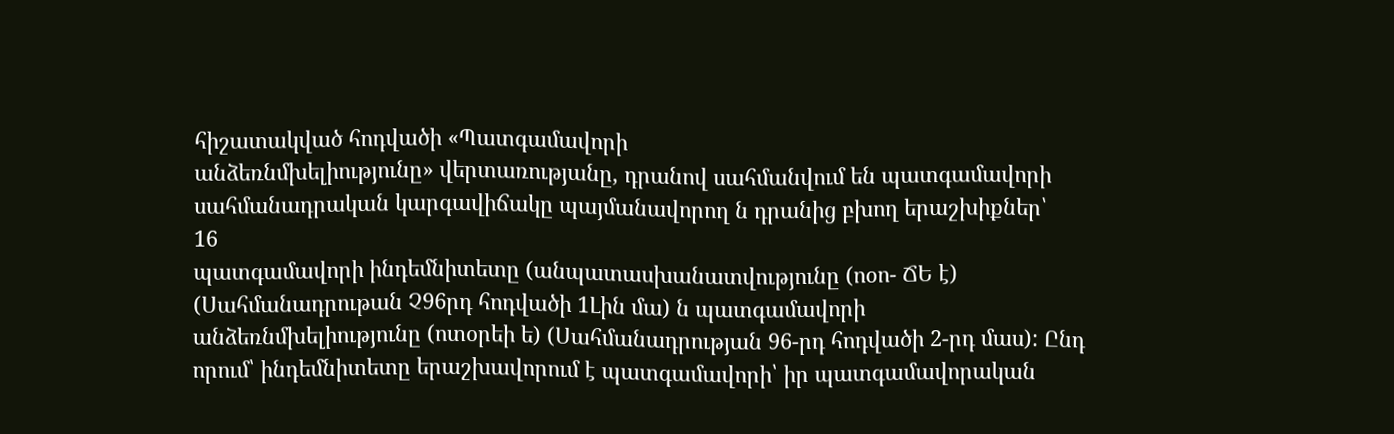հիշատակված հոդվածի «Պատգամավորի
անձեռնմխելիությունը» վերտառությանը, դրանով սահմանվում են պատգամավորի սահմանադրական կարգավիճակը պայմանավորող ն դրանից բխող երաշխիքներ՝
16
պատգամավորի ինդեմնիտետը (անպատասխանատվությունը (ոօո- ՃԵ է) (Սահմանադրութան Չ96րդ հոդվածի 1Լին մա) ն պատգամավորի
անձեռնմխելիությունը (ոտօրեի ե) (Սահմանադրության 96-րդ հոդվածի 2-րդ մաս): Ընդ որում՝ ինդեմնիտետը երաշխավորում է պատգամավորի՝ իր պատգամավորական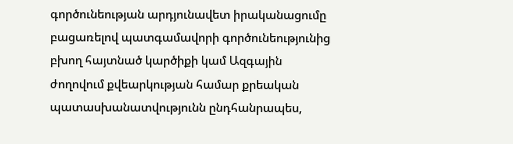գործունեության արդյունավետ իրականացումը բացառելով պատգամավորի գործունեությունից բխող հայտնած կարծիքի կամ Ազգային ժողովում քվեարկության համար քրեական պատասխանատվությունն ընդհանրապես,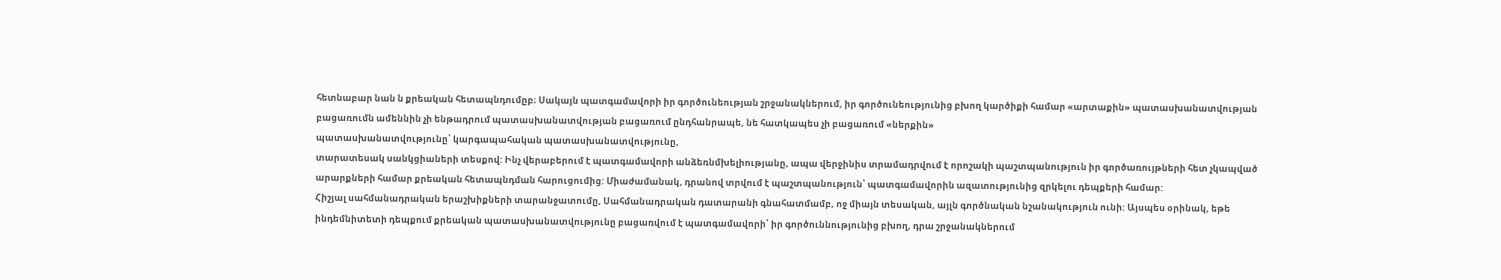հետնաբար նան ն քրեական հետապնդումըբ։ Սակայն պատգամավորի իր գործունեության շրջանակներում, իր գործունեությունից բխող կարծիքի համար «արտաքին» պատասխանատվության բացառումն ամեննին չի ենթադրում պատասխանատվության բացառում ընդհանրապե, նե հատկապես չի բացառում «ներքին»
պատասխանատվությունը՝ կարգապահական պատասխանատվությունը,
տարատեսակ սանկցիաների տեսքով: Ինչ վերաբերում է պատգամավորի անձեռնմխելիությանը, ապա վերջինիս տրամադրվում է որոշակի պաշտպանություն իր գործառույթների հետ չկապված արարքների համար քրեական հետապնդման հարուցումից: Միաժամանակ, դրանով տրվում է պաշտպանություն՝ պատգամավորին ազատությունից զրկելու դեպքերի համար:
Հիշյալ սահմանադրական երաշխիքների տարանջատումը, Սահմանադրական դատարանի գնահատմամբ, ոջ միայն տեսական, այլն գործնական նշանակություն ունի: Այսպես օրինակ, եթե ինդեմնիտետի դեպքում քրեական պատասխանատվությունը բացառվում է պատգամավորի՝ իր գործուննությունից բխող, դրա շրջանակներում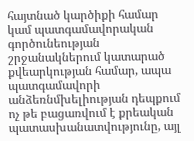հայտնած կարծիքի համար կամ պատգամավորական գործունեության շրջանակներում կատարած քվեարկության համար, ապա պատգամավորի անձեռնմխելիության դեպքում ոչ թե բացառվում է քրեական պատասխանատվությունը, այլ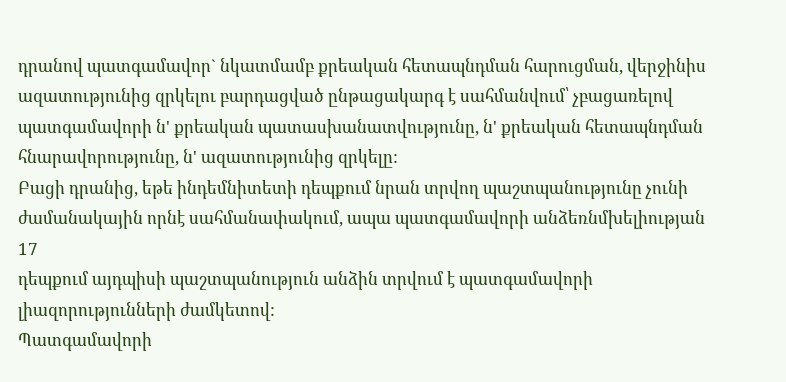դրանով պատգամավոր` նկատմամբ քրեական հետապնդման հարուցման, վերջինիս ազատությունից զրկելու բարդացված ընթացակարգ է սահմանվում՝ չբացառելով պատգամավորի ն' քրեական պատասխանատվությունը, ն' քրեական հետապնդման հնարավորությունը, ն' ազատությունից զրկելը:
Բացի դրանից, եթե ինդեմնիտետի դեպքում նրան տրվող պաշտպանությունը չունի ժամանակային որնէ սահմանափակում, ապա պատգամավորի անձեռնմխելիության
17
դեպքում այդպիսի պաշտպանություն անձին տրվում է պատգամավորի լիազորությունների ժամկետով:
Պատգամավորի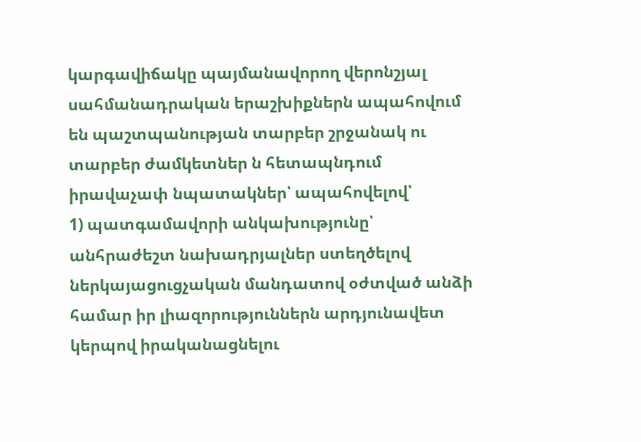կարգավիճակը պայմանավորող վերոնշյալ սահմանադրական երաշխիքներն ապահովում են պաշտպանության տարբեր շրջանակ ու տարբեր ժամկետներ ն հետապնդում իրավաչափ նպատակներ՝ ապահովելով՝
1) պատգամավորի անկախությունը՝ անհրաժեշտ նախադրյալներ ստեղծելով ներկայացուցչական մանդատով օժտված անձի համար իր լիազորություններն արդյունավետ կերպով իրականացնելու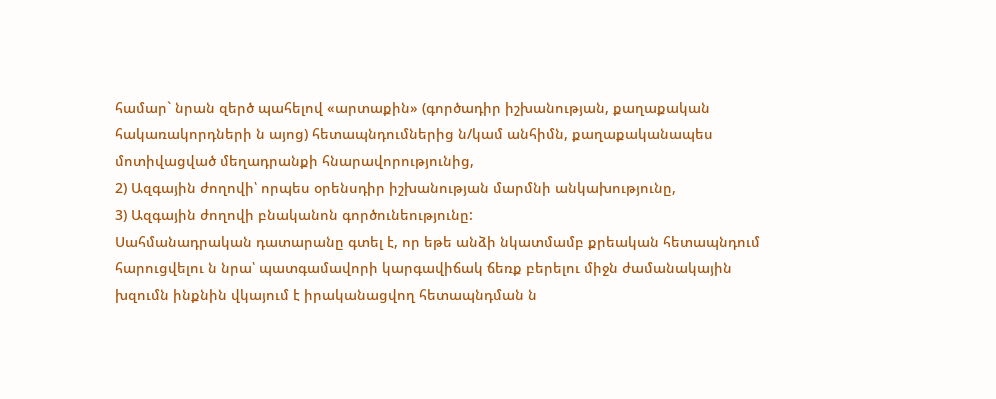համար` նրան զերծ պահելով «արտաքին» (գործադիր իշխանության, քաղաքական հակառակորդների ն այոց) հետապնդումներից ն/կամ անհիմն, քաղաքականապես մոտիվացված մեղադրանքի հնարավորությունից,
2) Ազգային ժողովի՝ որպես օրենսդիր իշխանության մարմնի անկախությունը,
3) Ազգային ժողովի բնականոն գործունեությունը:
Սահմանադրական դատարանը գտել է, որ եթե անձի նկատմամբ քրեական հետապնդում հարուցվելու ն նրա՝ պատգամավորի կարգավիճակ ճեռք բերելու միջն ժամանակային խզումն ինքնին վկայում է իրականացվող հետապնդման ն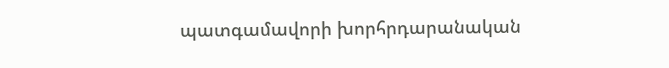պատգամավորի խորհրդարանական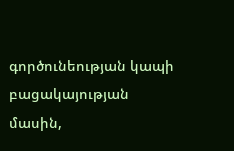գործունեության կապի բացակայության մասին,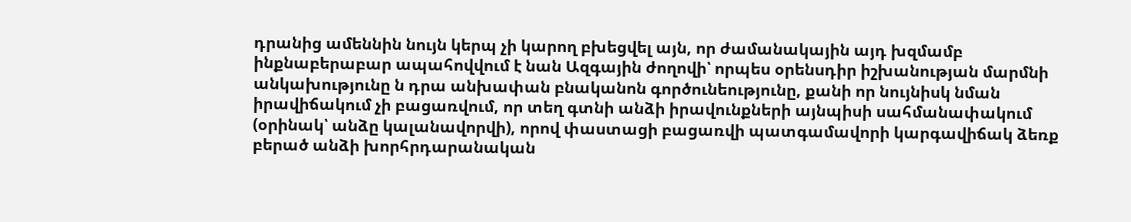դրանից ամեննին նույն կերպ չի կարող բխեցվել այն, որ ժամանակային այդ խզմամբ ինքնաբերաբար ապահովվում է նան Ազգային ժողովի՝ որպես օրենսդիր իշխանության մարմնի անկախությունը ն դրա անխափան բնականոն գործունեությունը, քանի որ նույնիսկ նման իրավիճակում չի բացառվում, որ տեղ գտնի անձի իրավունքների այնպիսի սահմանափակում (օրինակ՝ անձը կալանավորվի), որով փաստացի բացառվի պատգամավորի կարգավիճակ ձեռք բերած անձի խորհրդարանական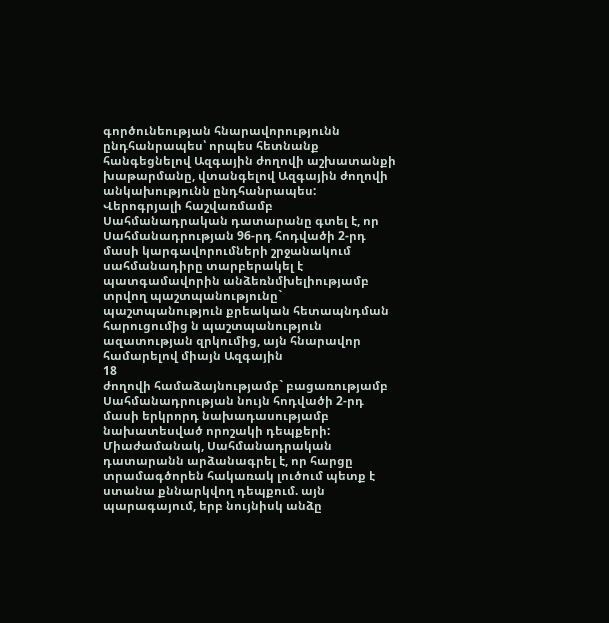գործունեության հնարավորությունն ընդհանրապես՝ որպես հետնանք հանգեցնելով Ազգային ժողովի աշխատանքի խաթարմանը, վտանգելով Ազգային ժողովի անկախությունն ընդհանրապես: Վերոգրյալի հաշվառմամբ Սահմանադրական դատարանը գտել է, որ Սահմանադրության 96-րդ հոդվածի 2-րդ մասի կարգավորումների շրջանակում սահմանադիրը տարբերակել է պատգամավորին անձեռնմխելիությամբ տրվող պաշտպանությունը` պաշտպանություն քրեական հետապնդման հարուցումից ն պաշտպանություն ազատության զրկումից, այն հնարավոր համարելով միայն Ազգային
18
ժողովի համաձայնությամբ` բացառությամբ Սահմանադրության նույն հոդվածի 2-րդ մասի երկրորդ նախադասությամբ նախատեսված որոշակի դեպքերի:
Միաժամանակ, Սահմանադրական դատարանն արձանագրել է, որ հարցը տրամագծորեն հակառակ լուծում պետք է ստանա քննարկվող դեպքում. այն պարագայում, երբ նույնիսկ անձը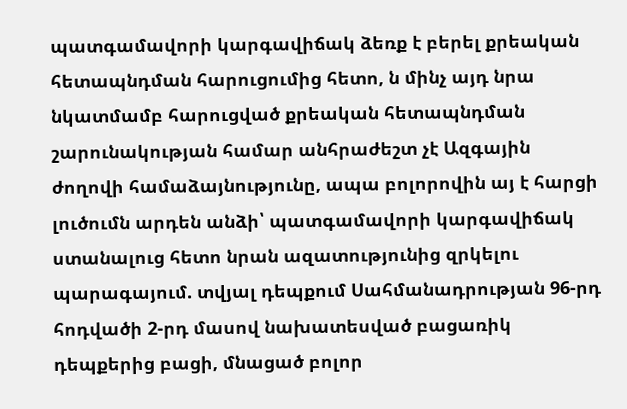պատգամավորի կարգավիճակ ձեռք է բերել քրեական հետապնդման հարուցումից հետո, ն մինչ այդ նրա նկատմամբ հարուցված քրեական հետապնդման շարունակության համար անհրաժեշտ չէ Ազգային ժողովի համաձայնությունը, ապա բոլորովին այ է հարցի լուծումն արդեն անձի՝ պատգամավորի կարգավիճակ ստանալուց հետո նրան ազատությունից զրկելու պարագայում. տվյալ դեպքում Սահմանադրության 96-րդ հոդվածի 2-րդ մասով նախատեսված բացառիկ դեպքերից բացի, մնացած բոլոր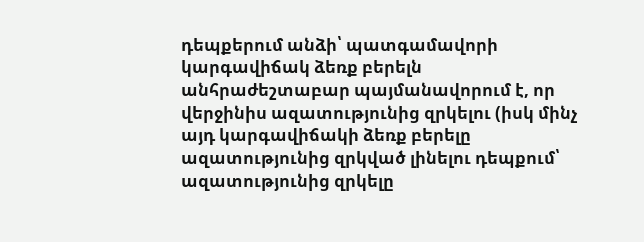դեպքերում անձի՝ պատգամավորի կարգավիճակ ձեռք բերելն անհրաժեշտաբար պայմանավորում է, որ վերջինիս ազատությունից զրկելու (իսկ մինչ այդ կարգավիճակի ձեռք բերելը ազատությունից զրկված լինելու դեպքում՝ ազատությունից զրկելը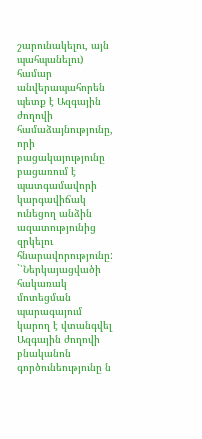շարունակելու, այն պահպանելու) համար անվերապահորեն պետք է Ազգային ժողովի համաձայնությունը, որի բացակայությունը բացառում է պատգամավորի կարգավիճակ ունեցող անձին ազատությունից զրկելու հնարավորությունը: `՝Ներկայացվածի հակառակ մոտեցման պարագայում կարող է վտանգվել Ազգային ժողովի բնականոն գործունեությունը ն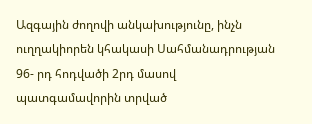Ազգային ժողովի անկախությունը, ինչն ուղղակիորեն կհակասի Սահմանադրության 96- րդ հոդվածի 2րդ մասով պատգամավորին տրված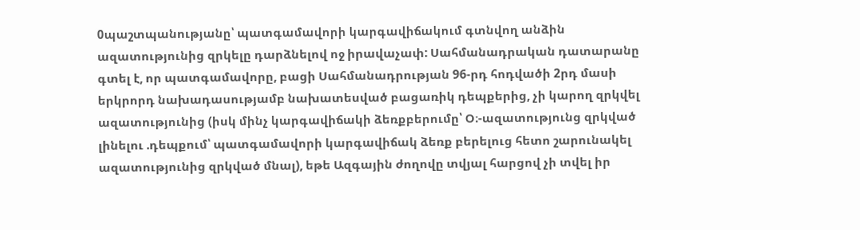0պաշտպանությանը՝ պատգամավորի կարգավիճակում գտնվող անձին ազատությունից զրկելը դարձնելով ոջ իրավաչափ: Սահմանադրական դատարանը գտել է, որ պատգամավորը, բացի Սահմանադրության 96-րդ հոդվածի 2րդ մասի երկրորդ նախադասությամբ նախատեսված բացառիկ դեպքերից, չի կարող զրկվել ազատությունից (իսկ մինչ կարգավիճակի ձեռքբերումը՝ Օ։-ազատությունց զրկված լինելու .դեպքում՝ պատգամավորի կարգավիճակ ձեռք բերելուց հետո շարունակել ազատությունից զրկված մնալ), եթե Ազգային ժողովը տվյալ հարցով չի տվել իր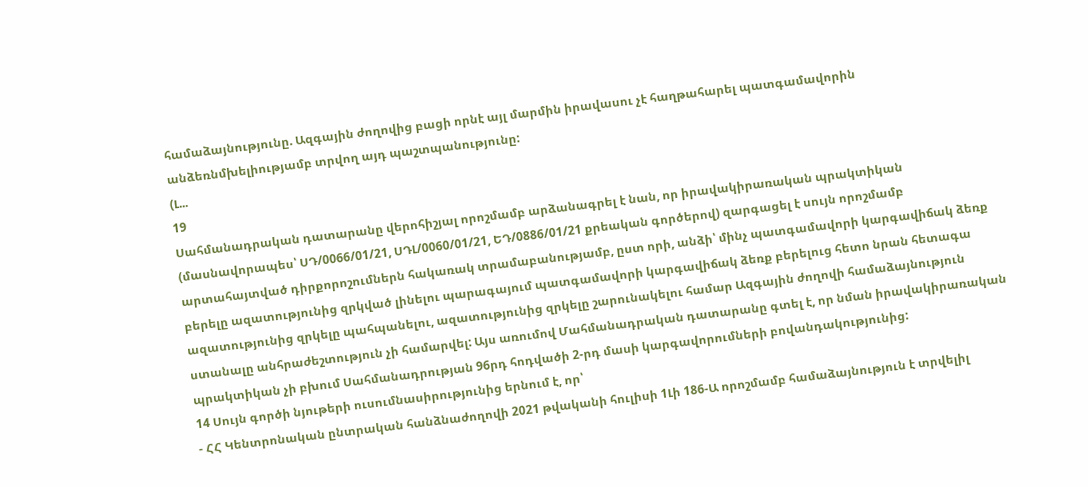համաձայնությունը. Ազգային ժողովից բացի որնէ այլ մարմին իրավասու չէ հաղթահարել պատգամավորին անձեռնմխելիությամբ տրվող այդ պաշտպանությունը:
(Լ...
19
Սահմանադրական դատարանը վերոհիշյալ որոշմամբ արձանագրել է նան, որ իրավակիրառական պրակտիկան (մասնավորապես՝ ՍԴ/0066/01/21, ՍԴԼ/0060/01/21, ԵԴ/0886/01/21 քրեական գործերով) զարգացել է սույն որոշմամբ արտահայտված դիրքորոշումներն հակառակ տրամաբանությամբ, ըստ որի, անձի՝ մինչ պատգամավորի կարգավիճակ ձեռք բերելը ազատությունից զրկված լինելու պարագայում պատգամավորի կարգավիճակ ձեռք բերելուց հետո նրան հետագա ազատությունից զրկելը պահպանելու, ազատությունից զրկելը շարունակելու համար Ազգային ժողովի համաձայնություն ստանալը անհրաժեշտություն չի համարվել: Այս առումով Մահմանադրական դատարանը գտել է, որ նման իրավակիրառական պրակտիկան չի բխում Սահմանադրության 96րդ հոդվածի 2-րդ մասի կարգավորումների բովանդակությունից:
14 Սույն գործի նյութերի ուսումնասիրությունից երնում է, որ՝
- ՀՀ Կենտրոնական ընտրական հանձնաժողովի 2021 թվականի հուլիսի 1Լի 186-Ա որոշմամբ համաձայնություն է տրվելիլ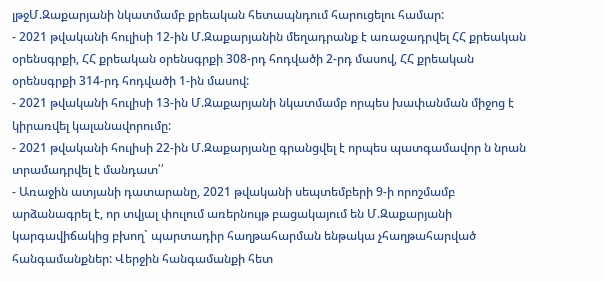լթջՄ.Զաքարյանի նկատմամբ քրեական հետապնդում հարուցելու համար:
- 2021 թվականի հուլիսի 12-ին Մ.Զաքարյանին մեղադրանք է առաջադրվել ՀՀ քրեական օրենսգրքի, ՀՀ քրեական օրենսգրքի 308-րդ հոդվածի 2-րդ մասով, ՀՀ քրեական օրենսգրքի 314-րդ հոդվածի 1-ին մասով:
- 2021 թվականի հուլիսի 13-ին Մ.Զաքարյանի նկատմամբ որպես խափանման միջոց է կիրառվել կալանավորումը:
- 2021 թվականի հուլիսի 22-ին Մ.Զաքարյանը գրանցվել է որպես պատգամավոր ն նրան տրամադրվել է մանդատ՛՛
- Առաջին ատյանի դատարանը, 2021 թվականի սեպտեմբերի 9-ի որոշմամբ արձանագրել է, որ տվյալ փուլում առերնույթ բացակայում են Մ.Զաքարյանի կարգավիճակից բխող` պարտադիր հաղթահարման ենթակա չհաղթահարված հանգամանքներ: Վերջին հանգամանքի հետ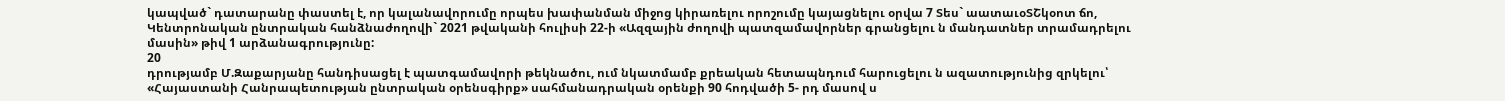կապված` դատարանը փաստել է, որ կալանավորումը որպես խափանման միջոց կիրառելու որոշումը կայացնելու օրվա 7 Տես` աատաւօՏՇկօոտ ճո, Կենտրոնական ընտրական հանձնաժողովի` 2021 թվականի հուլիսի 22-ի «Ազզային ժողովի պատզամավորներ գրանցելու ն մանդատներ տրամադրելու մասին» թիվ 1 արձանագրությունը:
20
դրությամբ Մ.Զաքարյանը հանդիսացել է պատգամավորի թեկնածու, ում նկատմամբ քրեական հետապնդում հարուցելու ն ազատությունից զրկելու՝ «Հայաստանի Հանրապետության ընտրական օրենսգիրք» սահմանադրական օրենքի 90 հոդվածի 5- րդ մասով ս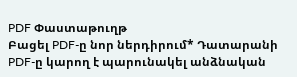PDF Փաստաթուղթ
Բացել PDF-ը նոր ներդիրում* Դատարանի PDF-ը կարող է պարունակել անձնական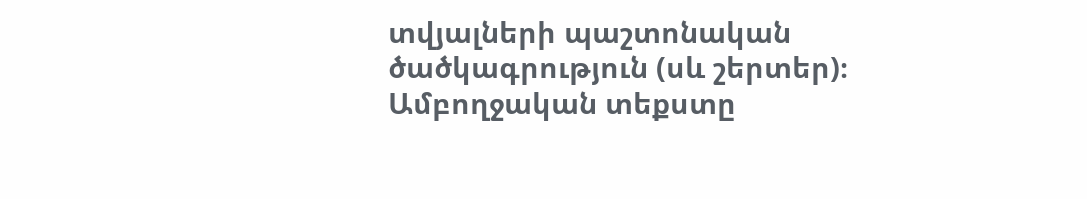տվյալների պաշտոնական ծածկագրություն (սև շերտեր)։ Ամբողջական տեքստը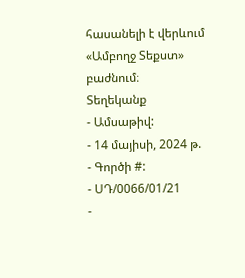հասանելի է վերևում «Ամբողջ Տեքստ» բաժնում։
Տեղեկանք
- Ամսաթիվ:
- 14 մայիսի, 2024 թ.
- Գործի #:
- ՍԴ/0066/01/21
-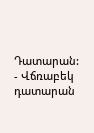Դատարան:
- Վճռաբեկ դատարան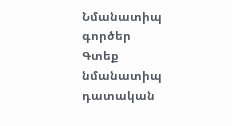Նմանատիպ գործեր
Գտեք նմանատիպ դատական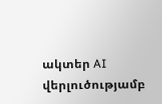ակտեր AI վերլուծությամբ